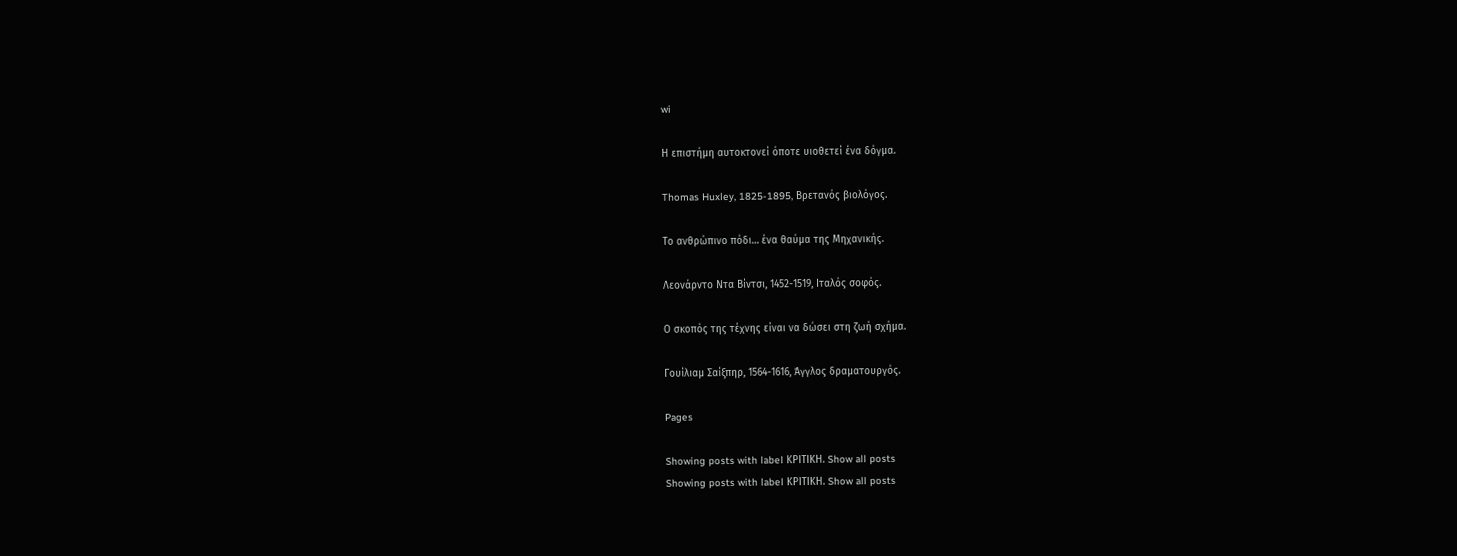wi

Η επιστήμη αυτοκτονεί όποτε υιοθετεί ένα δόγμα.

Thomas Huxley, 1825-1895, Βρετανός βιολόγος.

Το ανθρώπινο πόδι… ένα θαύμα της Μηχανικής.

Λεονάρντο Ντα Βίντσι, 1452-1519, Ιταλός σοφός.

Ο σκοπός της τέχνης είναι να δώσει στη ζωή σχήμα.

Γουίλιαμ Σαίξπηρ, 1564-1616, Άγγλος δραματουργός.

Pages

Showing posts with label ΚΡΙΤΙΚΗ. Show all posts
Showing posts with label ΚΡΙΤΙΚΗ. Show all posts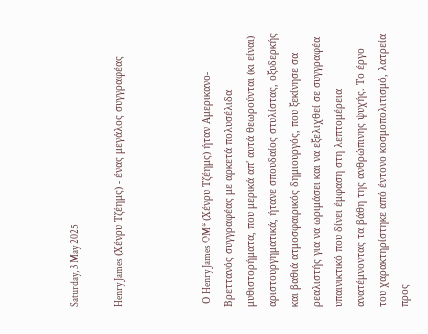Saturday, 3 May 2025

Henry James (Χένρυ Τζέημς) - ένας μεγάλος συγγραφέας



 Ο Henry James OM* (Χένρυ Τζέημς) ήταν Αμερικανο-Βρεττανός συγγραφέας με αρκετά πολυσέλιδα μυθιστορήματα, που μερικά απ' αυτά θεωρούνται (κι είναι) αριστουργηματικά, ήτανε σπουδαίος στυλίστας, οξυδερκής και βαθιά ατμοσφαιρικός δημιουργός, που ξεκίνησε σα ρεαλιστής για να ωριμάσει και να εξελιχθεί σε συγγραφέα υπαινικτικό που δίνει έμφαση στη λεπτομέρεια ανατέμνοντας τα βάθη της ανθρώπινης ψυχής. Το έργο του χαρακτηρίστηκε από έντονο κοσμοπολιτισμό, λατρεία προς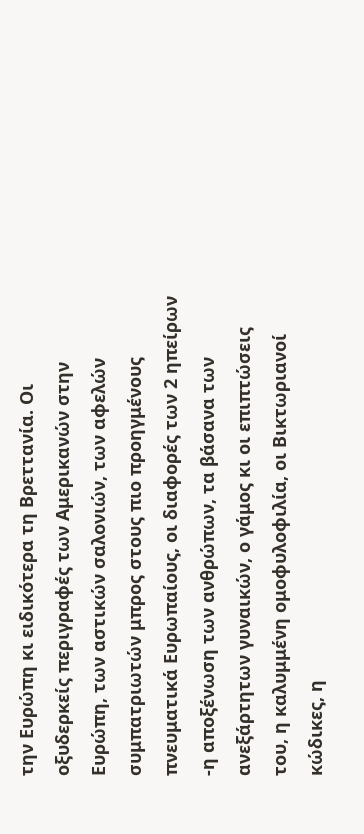την Ευρώπη κι ειδικότερα τη Βρεττανία. Οι οξυδερκείς περιγραφές των Αμερικανών στην Ευρώπη, των αστικών σαλονιών, των αφελών συμπατριωτών μπρος στους πιο προηγμένους πνευματικά Ευρωπαίους, οι διαφορές των 2 ηπείρων -η αποξένωση των ανθρώπων, τα βάσανα των ανεξάρτητων γυναικών, ο γάμος κι οι επιπτώσεις του, η καλυμμένη ομοφυλοφιλία, οι Βικτωριανοί κώδικες, η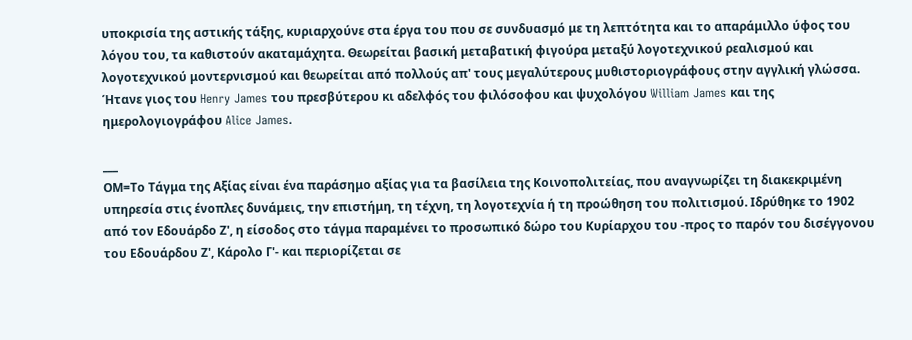υποκρισία της αστικής τάξης, κυριαρχούνε στα έργα του που σε συνδυασμό με τη λεπτότητα και το απαράμιλλο ύφος του λόγου του, τα καθιστούν ακαταμάχητα. Θεωρείται βασική μεταβατική φιγούρα μεταξύ λογοτεχνικού ρεαλισμού και λογοτεχνικού μοντερνισμού και θεωρείται από πολλούς απ' τους μεγαλύτερους μυθιστοριογράφους στην αγγλική γλώσσα. Ήτανε γιος του Henry James του πρεσβύτερου κι αδελφός του φιλόσοφου και ψυχολόγου William James και της ημερολογιογράφου Alice James.

___
ΟΜ=Το Τάγμα της Αξίας είναι ένα παράσημο αξίας για τα βασίλεια της Κοινοπολιτείας, που αναγνωρίζει τη διακεκριμένη υπηρεσία στις ένοπλες δυνάμεις, την επιστήμη, τη τέχνη, τη λογοτεχνία ή τη προώθηση του πολιτισμού. Ιδρύθηκε το 1902 από τον Εδουάρδο Ζ', η είσοδος στο τάγμα παραμένει το προσωπικό δώρο του Κυρίαρχου του -προς το παρόν του δισέγγονου του Εδουάρδου Ζ', Κάρολο Γ'- και περιορίζεται σε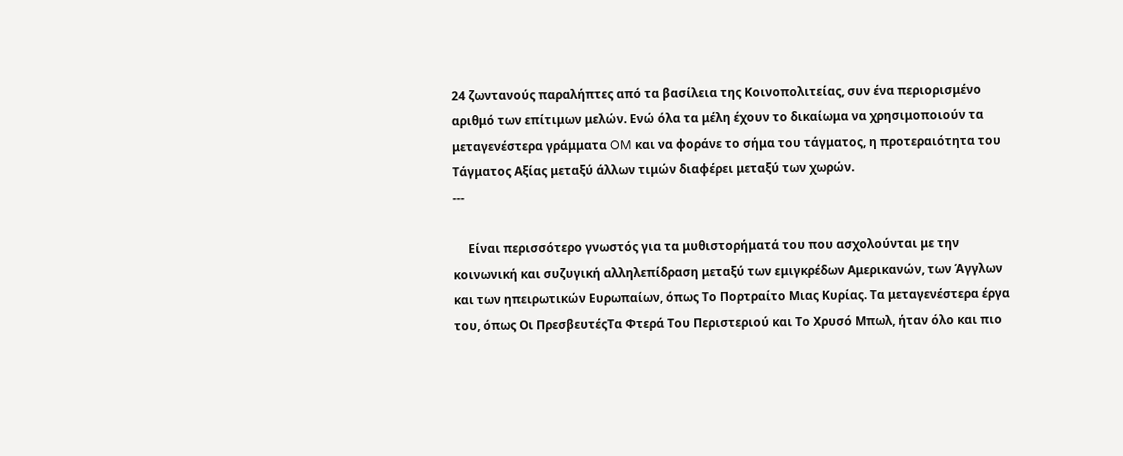24 ζωντανούς παραλήπτες από τα βασίλεια της Κοινοπολιτείας, συν ένα περιορισμένο αριθμό των επίτιμων μελών. Ενώ όλα τα μέλη έχουν το δικαίωμα να χρησιμοποιούν τα μεταγενέστερα γράμματα OM και να φοράνε το σήμα του τάγματος, η προτεραιότητα του Τάγματος Αξίας μεταξύ άλλων τιμών διαφέρει μεταξύ των χωρών.
---

     Είναι περισσότερο γνωστός για τα μυθιστορήματά του που ασχολούνται με την κοινωνική και συζυγική αλληλεπίδραση μεταξύ των εμιγκρέδων Αμερικανών, των Άγγλων και των ηπειρωτικών Ευρωπαίων, όπως Το Πορτραίτο Μιας Κυρίας. Τα μεταγενέστερα έργα του, όπως Οι ΠρεσβευτέςΤα Φτερά Του Περιστεριού και Το Χρυσό Μπωλ, ήταν όλο και πιο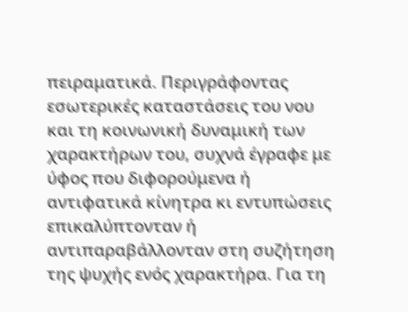πειραματικά. Περιγράφοντας εσωτερικές καταστάσεις του νου και τη κοινωνική δυναμική των χαρακτήρων του, συχνά έγραφε με ύφος που διφορούμενα ή αντιφατικά κίνητρα κι εντυπώσεις επικαλύπτονταν ή αντιπαραβάλλονταν στη συζήτηση της ψυχής ενός χαρακτήρα. Για τη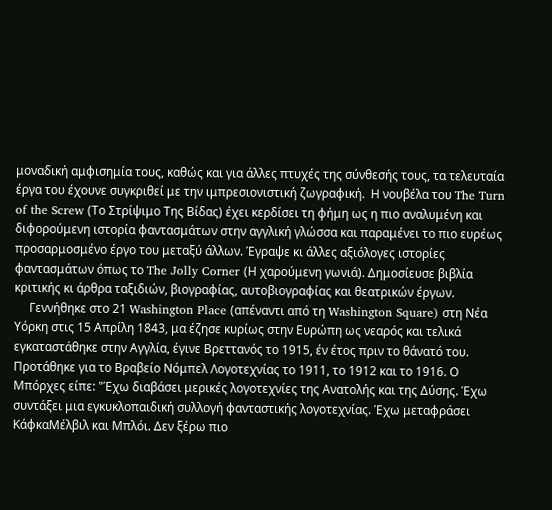μοναδική αμφισημία τους, καθώς και για άλλες πτυχές της σύνθεσής τους, τα τελευταία έργα του έχουνε συγκριθεί με την ιμπρεσιονιστική ζωγραφική.  Η νουβέλα του The Turn of the Screw (Το Στρίψιμο Της Βίδας) έχει κερδίσει τη φήμη ως η πιο αναλυμένη και διφορούμενη ιστορία φαντασμάτων στην αγγλική γλώσσα και παραμένει το πιο ευρέως προσαρμοσμένο έργο του μεταξύ άλλων. Έγραψε κι άλλες αξιόλογες ιστορίες φαντασμάτων όπως το The Jolly Corner (Η χαρούμενη γωνιά). Δημοσίευσε βιβλία κριτικής κι άρθρα ταξιδιών, βιογραφίας, αυτοβιογραφίας και θεατρικών έργων.
     Γεννήθηκε στο 21 Washington Place (απέναντι από τη Washington Square) στη Νέα Υόρκη στις 15 Απρίλη 1843, μα έζησε κυρίως στην Ευρώπη ως νεαρός και τελικά εγκαταστάθηκε στην Αγγλία, έγινε Βρεττανός το 1915, έν έτος πριν το θάνατό του. Προτάθηκε για το Βραβείο Νόμπελ Λογοτεχνίας το 1911, το 1912 και το 1916. Ο Μπόρχες είπε: "Έχω διαβάσει μερικές λογοτεχνίες της Ανατολής και της Δύσης. Έχω συντάξει μια εγκυκλοπαιδική συλλογή φανταστικής λογοτεχνίας. Έχω μεταφράσει ΚάφκαΜέλβιλ και Μπλόι. Δεν ξέρω πιο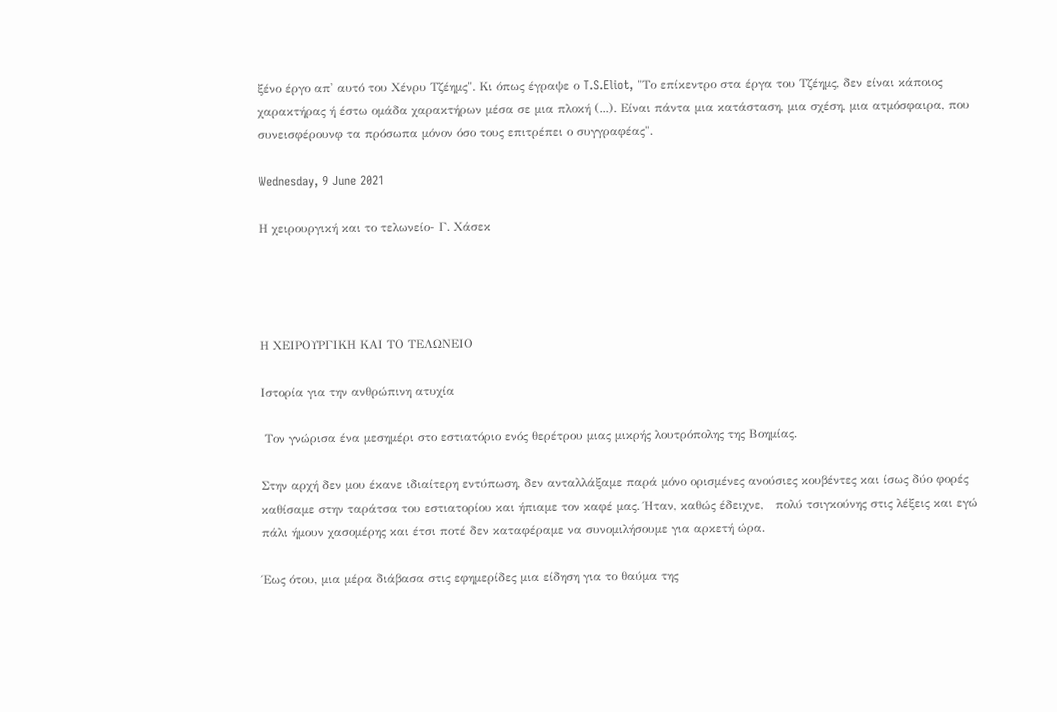ξένο έργο απ' αυτό του Χένρυ Τζέημς". Κι όπως έγραψε ο T.S.Eliot, "Το επίκεντρο στα έργα του Τζέημς, δεν είναι κάποιος χαρακτήρας ή έστω ομάδα χαρακτήρων μέσα σε μια πλοκή (...). Είναι πάντα μια κατάσταση, μια σχέση, μια ατμόσφαιρα, που συνεισφέρουνφ τα πρόσωπα μόνον όσο τους επιτρέπει ο συγγραφέας".

Wednesday, 9 June 2021

Η χειρουργική και το τελωνείο- Γ. Χάσεκ




Η ΧΕΙΡΟΥΡΓΙΚΗ ΚΑΙ ΤΟ ΤΕΛΩΝΕΙΟ

Ιστορία για την ανθρώπινη ατυχία

 Τον γνώρισα ένα μεσημέρι στο εστιατόριο ενός θερέτρου μιας μικρής λουτρόπολης της Βοημίας.

Στην αρχή δεν μου έκανε ιδιαίτερη εντύπωση, δεν ανταλλάξαμε παρά μόνο ορισμένες ανούσιες κουβέντες και ίσως δύο φορές καθίσαμε στην ταράτσα του εστιατορίου και ήπιαμε τον καφέ μας. Ήταν, καθώς έδειχνε,   πολύ τσιγκούνης στις λέξεις και εγώ πάλι ήμουν χασομέρης και έτσι ποτέ δεν καταφέραμε να συνομιλήσουμε για αρκετή ώρα.

Έως ότου, μια μέρα διάβασα στις εφημερίδες μια είδηση για το θαύμα της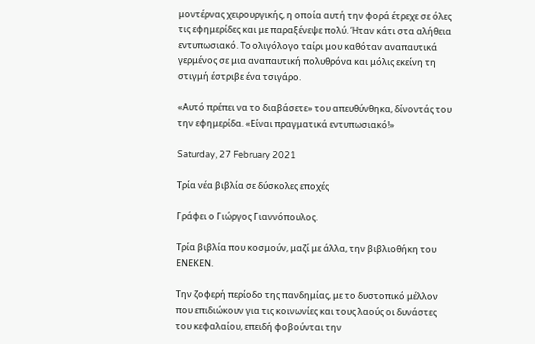μοντέρνας χειρουργικής, η οποία αυτή την φορά έτρεχε σε όλες τις εφημερίδες και με παραξένεψε πολύ. Ήταν κάτι στα αλήθεια εντυπωσιακό. To ολιγόλογο ταίρι μου καθόταν αναπαυτικά γερμένος σε μια αναπαυτική πολυθρόνα και μόλις εκείνη τη στιγμή έστριβε ένα τσιγάρο.

«Αυτό πρέπει να το διαβάσετε» του απευθύνθηκα, δίνοντάς του την εφημερίδα. «Είναι πραγματικά εντυπωσιακό!»

Saturday, 27 February 2021

Τρία νέα βιβλία σε δύσκολες εποχές

Γράφει ο Γιώργος Γιαννόπουλος.

Tρία βιβλία που κοσμούν, μαζί με άλλα, την βιβλιοθήκη του ΕΝΕΚΕΝ.

Την ζοφερή περίοδο της πανδημίας, με το δυστοπικό μέλλον που επιδιώκουν για τις κοινωνίες και τους λαούς οι δυνάστες του κεφαλαίου, επειδή φοβούνται την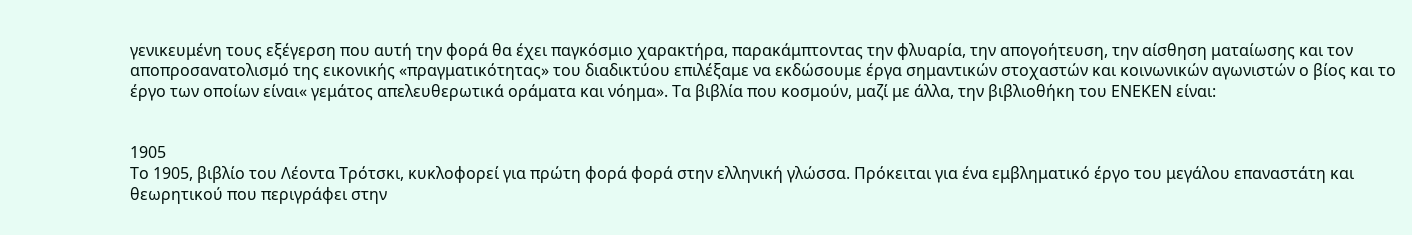γενικευμένη τους εξέγερση που αυτή την φορά θα έχει παγκόσμιο χαρακτήρα, παρακάμπτοντας την φλυαρία, την απογοήτευση, την αίσθηση ματαίωσης και τον αποπροσανατολισμό της εικονικής «πραγματικότητας» του διαδικτύου επιλέξαμε να εκδώσουμε έργα σημαντικών στοχαστών και κοινωνικών αγωνιστών ο βίος και το έργο των οποίων είναι« γεμάτος απελευθερωτικά οράματα και νόημα». Τα βιβλία που κοσμούν, μαζί με άλλα, την βιβλιοθήκη του ΕΝΕΚΕΝ είναι:


1905
Το 1905, βιβλίο του Λέοντα Τρότσκι, κυκλοφορεί για πρώτη φορά φορά στην ελληνική γλώσσα. Πρόκειται για ένα εμβληματικό έργο του μεγάλου επαναστάτη και θεωρητικού που περιγράφει στην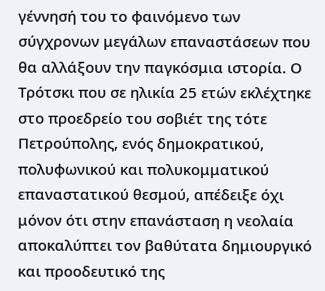γέννησή του το φαινόμενο των σύγχρονων μεγάλων επαναστάσεων που θα αλλάξουν την παγκόσμια ιστορία. Ο Τρότσκι που σε ηλικία 25 ετών εκλέχτηκε στο προεδρείο του σοβιέτ της τότε Πετρούπολης, ενός δημοκρατικού, πολυφωνικού και πολυκομματικού επαναστατικού θεσμού, απέδειξε όχι μόνον ότι στην επανάσταση η νεολαία αποκαλύπτει τον βαθύτατα δημιουργικό και προοδευτικό της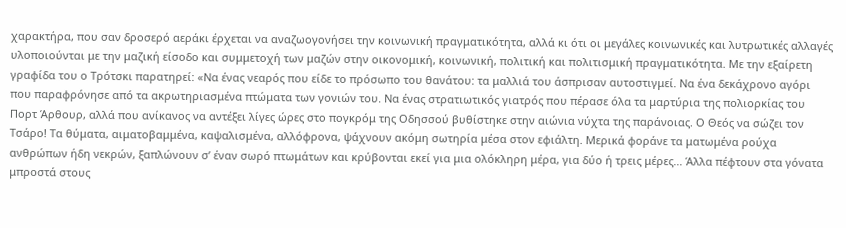χαρακτήρα, που σαν δροσερό αεράκι έρχεται να αναζωογονήσει την κοινωνική πραγματικότητα, αλλά κι ότι οι μεγάλες κοινωνικές και λυτρωτικές αλλαγές υλοποιούνται με την μαζική είσοδο και συμμετοχή των μαζών στην οικονομική, κοινωνική, πολιτική και πολιτισμική πραγματικότητα. Με την εξαίρετη γραφίδα του ο Τρότσκι παρατηρεί: «Να ένας νεαρός που είδε το πρόσωπο του θανάτου: τα μαλλιά του άσπρισαν αυτοστιγμεί. Να ένα δεκάχρονο αγόρι που παραφρόνησε από τα ακρωτηριασμένα πτώματα των γονιών του. Να ένας στρατιωτικός γιατρός που πέρασε όλα τα μαρτύρια της πολιορκίας του Πορτ Άρθουρ, αλλά που ανίκανος να αντέξει λίγες ώρες στο πογκρόμ της Οδησσού βυθίστηκε στην αιώνια νύχτα της παράνοιας. Ο Θεός να σώζει τον Τσάρο! Τα θύματα, αιματοβαμμένα, καψαλισμένα, αλλόφρονα, ψάχνουν ακόμη σωτηρία μέσα στον εφιάλτη. Μερικά φοράνε τα ματωμένα ρούχα ανθρώπων ήδη νεκρών, ξαπλώνουν σ’ έναν σωρό πτωμάτων και κρύβονται εκεί για μια ολόκληρη μέρα, για δύο ή τρεις μέρες... Άλλα πέφτουν στα γόνατα μπροστά στους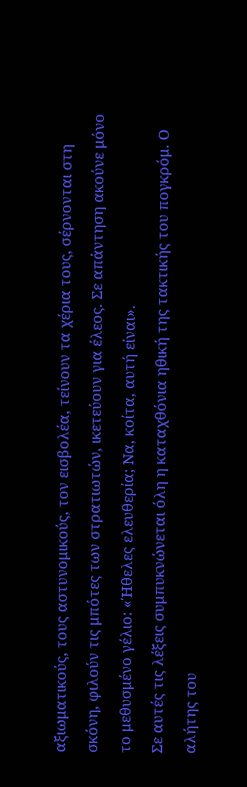αξιωματικούς, τους αστυνομικούς, τον εισβολέα, τείνουν τα χέρια τους, σέρνονται στη σκόνη, φιλούν τις μπότες των στρατιωτών, ικετεύουν για έλεος. Σε απάντηση ακούνε μόνο το μεθυσμένο γέλιο: «Ήθελες ελευθερία; Να, κοίτα, αυτή είναι».
Σε αυτές τις λέξεις συμπυκνώνεται όλη η καταχθόνια ηθική της τακτικής του πογκρόμ. Ο αλήτης του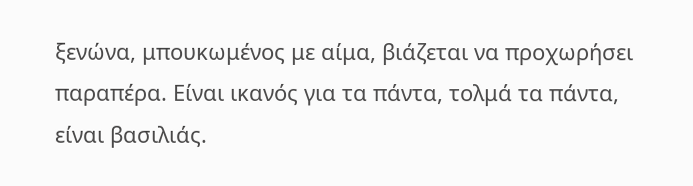ξενώνα, μπουκωμένος με αίμα, βιάζεται να προχωρήσει παραπέρα. Είναι ικανός για τα πάντα, τολμά τα πάντα, είναι βασιλιάς.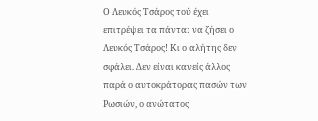Ο Λευκός Τσάρος τού έχει επιτρέψει τα πάντα: να ζήσει ο Λευκός Τσάρος! Κι ο αλήτης δεν σφάλει. Δεν είναι κανείς άλλος παρά ο αυτοκράτορας πασών των Ρωσιών, ο ανώτατος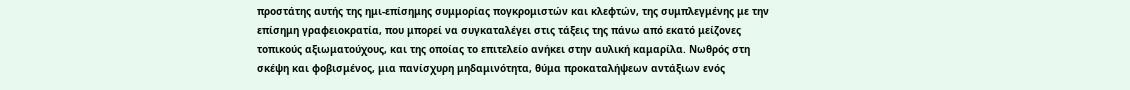προστάτης αυτής της ημι-επίσημης συμμορίας πογκρομιστών και κλεφτών, της συμπλεγμένης με την επίσημη γραφειοκρατία, που μπορεί να συγκαταλέγει στις τάξεις της πάνω από εκατό μείζονες τοπικούς αξιωματούχους, και της οποίας το επιτελείο ανήκει στην αυλική καμαρίλα. Νωθρός στη σκέψη και φοβισμένος, μια πανίσχυρη μηδαμινότητα, θύμα προκαταλήψεων αντάξιων ενός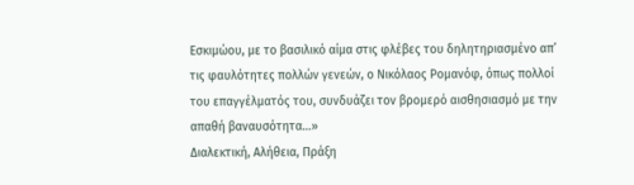Εσκιμώου, με το βασιλικό αίμα στις φλέβες του δηλητηριασμένο απ’ τις φαυλότητες πολλών γενεών, ο Νικόλαος Ρομανόφ, όπως πολλοί του επαγγέλματός του, συνδυάζει τον βρομερό αισθησιασμό με την απαθή βαναυσότητα...»
Διαλεκτική, Αλήθεια, Πράξη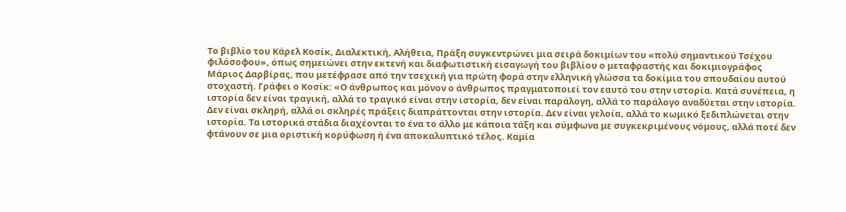Το βιβλίο του Κάρελ Κοσίκ, Διαλεκτική, Αλήθεια, Πράξη συγκεντρώνει μια σειρά δοκιμίων του «πολύ σημαντικού Τσέχου φιλόσοφου», όπως σημειώνει στην εκτενή και διαφωτιστική εισαγωγή του βιβλίου ο μεταφραστής και δοκιμιογράφος Μάριος Δαρβίρας, που μετέφρασε από την τσεχική για πρώτη φορά στην ελληνική γλώσσα τα δοκίμια του σπουδαίου αυτού στοχαστή. Γράφει ο Κοσίκ: «Ο άνθρωπος και μόνον ο άνθρωπος πραγματοποιεί τον εαυτό του στην ιστορία. Κατά συνέπεια, η ιστορία δεν είναι τραγική, αλλά το τραγικό είναι στην ιστορία, δεν είναι παράλογη, αλλά το παράλογο αναδύεται στην ιστορία. Δεν είναι σκληρή, αλλά οι σκληρές πράξεις διαπράττονται στην ιστορία. Δεν είναι γελοία, αλλά το κωμικό ξεδιπλώνεται στην ιστορία. Τα ιστορικά στάδια διαχέονται το ένα το άλλο με κάποια τάξη και σύμφωνα με συγκεκριμένους νόμους, αλλά ποτέ δεν φτάνουν σε μια οριστική κορύφωση ή ένα αποκαλυπτικό τέλος. Καμία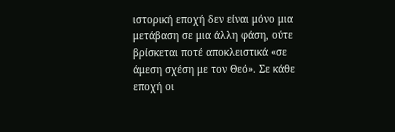ιστορική εποχή δεν είναι μόνο μια μετάβαση σε μια άλλη φάση, ούτε βρίσκεται ποτέ αποκλειστικά «σε άμεση σχέση με τον Θεό». Σε κάθε εποχή οι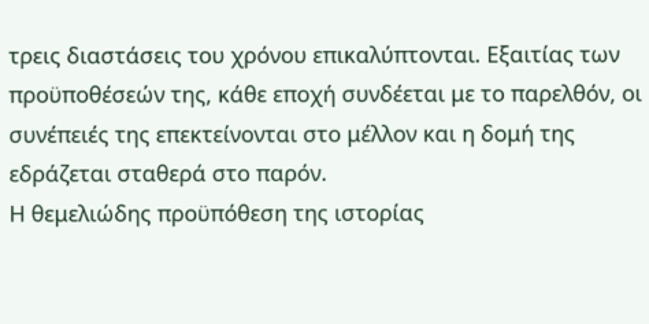τρεις διαστάσεις του χρόνου επικαλύπτονται. Εξαιτίας των προϋποθέσεών της, κάθε εποχή συνδέεται με το παρελθόν, οι συνέπειές της επεκτείνονται στο μέλλον και η δομή της εδράζεται σταθερά στο παρόν.
Η θεμελιώδης προϋπόθεση της ιστορίας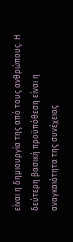είναι η δημιουργία της από τους ανθρώπους. Η δεύτερη βασική προϋπόθεση είναι η αναγκαιότητα της συνέχειας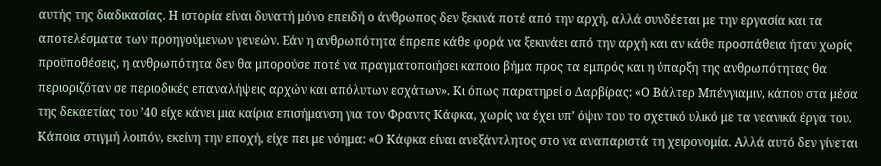αυτής της διαδικασίας. Η ιστορία είναι δυνατή μόνο επειδή ο άνθρωπος δεν ξεκινά ποτέ από την αρχή, αλλά συνδέεται με την εργασία και τα αποτελέσματα των προηγούμενων γενεών. Εάν η ανθρωπότητα έπρεπε κάθε φορά να ξεκινάει από την αρχή και αν κάθε προσπάθεια ήταν χωρίς προϋποθέσεις, η ανθρωπότητα δεν θα μπορούσε ποτέ να πραγματοποιήσει καποιο βήμα προς τα εμπρός και η ύπαρξη της ανθρωπότητας θα περιοριζόταν σε περιοδικές επαναλήψεις αρχών και απόλυτων εσχάτων». Κι όπως παρατηρεί ο Δαρβίρας: «Ο Βάλτερ Μπένγιαμιν, κάπου στα μέσα της δεκαετίας του ’40 είχε κάνει μια καίρια επισήμανση για τον Φραντς Κάφκα, χωρίς να έχει υπ’ όψιν του το σχετικό υλικό με τα νεανικά έργα του. Κάποια στιγμή λοιπόν, εκείνη την εποχή, είχε πει με νόημα: «Ο Κάφκα είναι ανεξάντλητος στο να αναπαριστά τη χειρονομία. Αλλά αυτό δεν γίνεται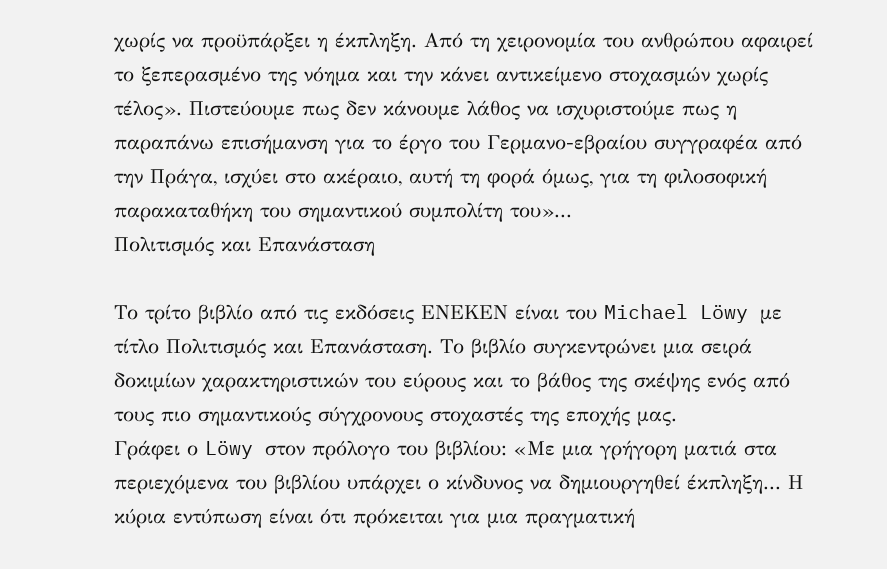χωρίς να προϋπάρξει η έκπληξη. Από τη χειρονομία του ανθρώπου αφαιρεί το ξεπερασμένο της νόημα και την κάνει αντικείμενο στοχασμών χωρίς τέλος». Πιστεύουμε πως δεν κάνουμε λάθος να ισχυριστούμε πως η παραπάνω επισήμανση για το έργο του Γερμανο-εβραίου συγγραφέα από την Πράγα, ισχύει στο ακέραιο, αυτή τη φορά όμως, για τη φιλοσοφική παρακαταθήκη του σημαντικού συμπολίτη του»...
Πολιτισμός και Επανάσταση

Το τρίτο βιβλίο από τις εκδόσεις ΕΝΕΚΕΝ είναι του Michael Löwy με τίτλο Πολιτισμός και Επανάσταση. Το βιβλίο συγκεντρώνει μια σειρά δοκιμίων χαρακτηριστικών του εύρους και το βάθος της σκέψης ενός από τους πιο σημαντικούς σύγχρονους στοχαστές της εποχής μας.
Γράφει ο Löwy στον πρόλογο του βιβλίου: «Με μια γρήγορη ματιά στα περιεχόμενα του βιβλίου υπάρχει ο κίνδυνος να δημιουργηθεί έκπληξη... Η κύρια εντύπωση είναι ότι πρόκειται για μια πραγματική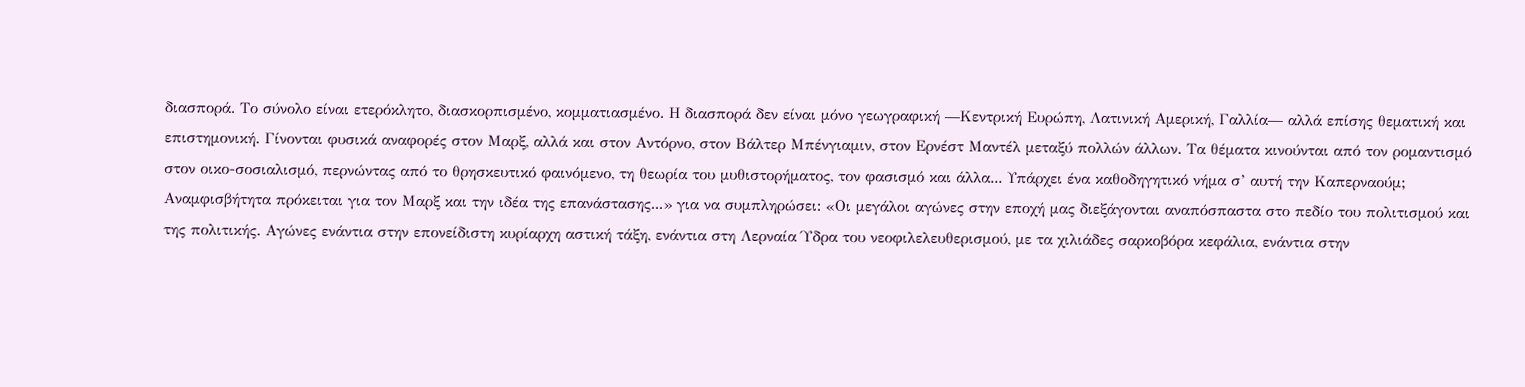διασπορά. Το σύνολο είναι ετερόκλητο, διασκορπισμένο, κομματιασμένο. Η διασπορά δεν είναι μόνο γεωγραφική ―Κεντρική Ευρώπη, Λατινική Αμερική, Γαλλία― αλλά επίσης θεματική και επιστημονική. Γίνονται φυσικά αναφορές στον Μαρξ, αλλά και στον Αντόρνο, στον Βάλτερ Μπένγιαμιν, στον Ερνέστ Μαντέλ μεταξύ πολλών άλλων. Τα θέματα κινούνται από τον ρομαντισμό στον οικο-σοσιαλισμό, περνώντας από το θρησκευτικό φαινόμενο, τη θεωρία του μυθιστορήματος, τον φασισμό και άλλα... Υπάρχει ένα καθοδηγητικό νήμα σ’ αυτή την Καπερναούμ; Αναμφισβήτητα πρόκειται για τον Μαρξ και την ιδέα της επανάστασης...» για να συμπληρώσει: «Οι μεγάλοι αγώνες στην εποχή μας διεξάγονται αναπόσπαστα στο πεδίο του πολιτισμού και της πολιτικής. Αγώνες ενάντια στην επονείδιστη κυρίαρχη αστική τάξη, ενάντια στη Λερναία Ύδρα του νεοφιλελευθερισμού, με τα χιλιάδες σαρκοβόρα κεφάλια, ενάντια στην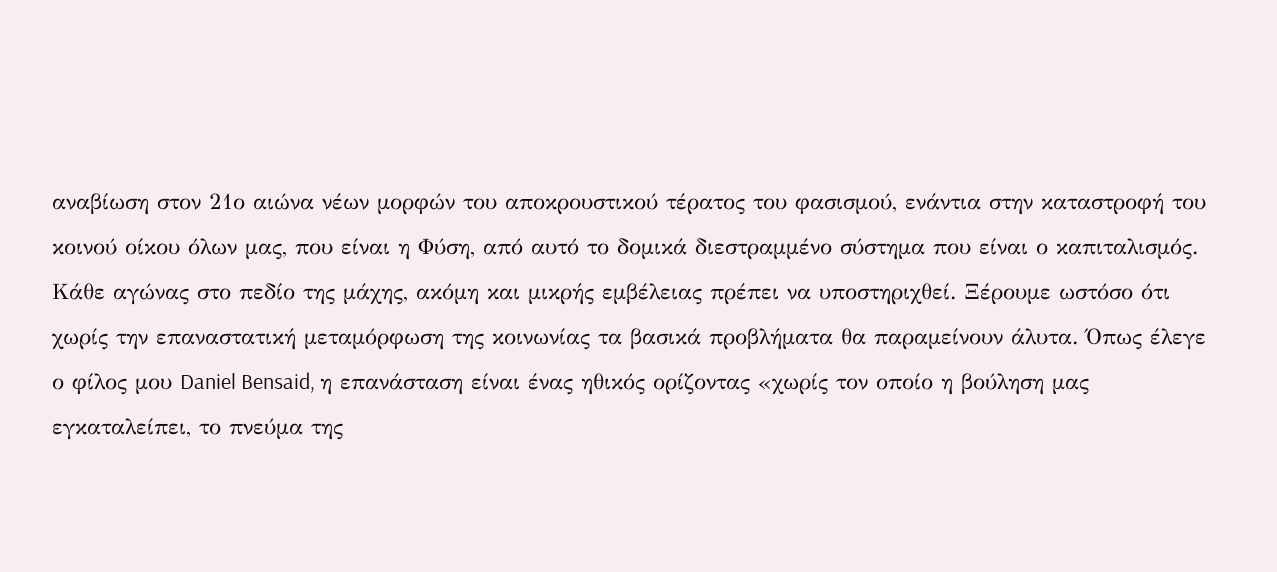αναβίωση στον 21ο αιώνα νέων μορφών του αποκρουστικού τέρατος του φασισμού, ενάντια στην καταστροφή του κοινού οίκου όλων μας, που είναι η Φύση, από αυτό το δομικά διεστραμμένο σύστημα που είναι ο καπιταλισμός.
Κάθε αγώνας στο πεδίο της μάχης, ακόμη και μικρής εμβέλειας πρέπει να υποστηριχθεί. Ξέρουμε ωστόσο ότι χωρίς την επαναστατική μεταμόρφωση της κοινωνίας τα βασικά προβλήματα θα παραμείνουν άλυτα. Όπως έλεγε ο φίλος μου Daniel Bensaid, η επανάσταση είναι ένας ηθικός ορίζοντας «χωρίς τον οποίο η βούληση μας εγκαταλείπει, το πνεύμα της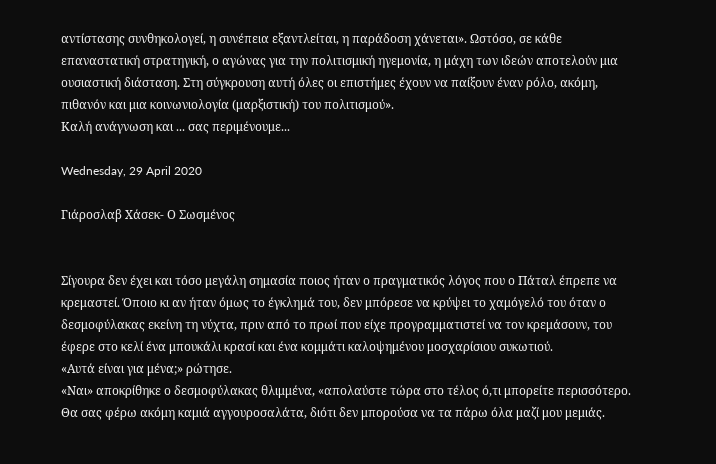αντίστασης συνθηκολογεί, η συνέπεια εξαντλείται, η παράδοση χάνεται». Ωστόσο, σε κάθε επαναστατική στρατηγική, ο αγώνας για την πολιτισμική ηγεμονία, η μάχη των ιδεών αποτελούν μια ουσιαστική διάσταση. Στη σύγκρουση αυτή όλες οι επιστήμες έχουν να παίξουν έναν ρόλο, ακόμη, πιθανόν και μια κοινωνιολογία (μαρξιστική) του πολιτισμού».
Καλή ανάγνωση και ... σας περιμένουμε...

Wednesday, 29 April 2020

Γιάροσλαβ Χάσεκ- Ο Σωσμένος


Σίγουρα δεν έχει και τόσο μεγάλη σημασία ποιος ήταν ο πραγματικός λόγος που ο Πάταλ έπρεπε να κρεμαστεί. Όποιο κι αν ήταν όμως το έγκλημά του, δεν μπόρεσε να κρύψει το χαμόγελό του όταν ο δεσμοφύλακας εκείνη τη νύχτα, πριν από το πρωί που είχε προγραμματιστεί να τον κρεμάσουν, του έφερε στο κελί ένα μπουκάλι κρασί και ένα κομμάτι καλοψημένου μοσχαρίσιου συκωτιού.
«Αυτά είναι για μένα;» ρώτησε.
«Ναι» αποκρίθηκε ο δεσμοφύλακας θλιμμένα, «απολαύστε τώρα στο τέλος ό,τι μπορείτε περισσότερο. Θα σας φέρω ακόμη καμιά αγγουροσαλάτα, διότι δεν μπορούσα να τα πάρω όλα μαζί μου μεμιάς.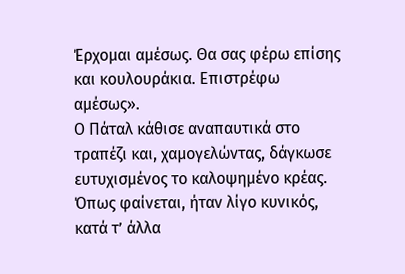Έρχομαι αμέσως. Θα σας φέρω επίσης και κουλουράκια. Επιστρέφω αμέσως».
Ο Πάταλ κάθισε αναπαυτικά στο τραπέζι και, χαμογελώντας, δάγκωσε ευτυχισμένος το καλοψημένο κρέας. Όπως φαίνεται, ήταν λίγο κυνικός, κατά τ’ άλλα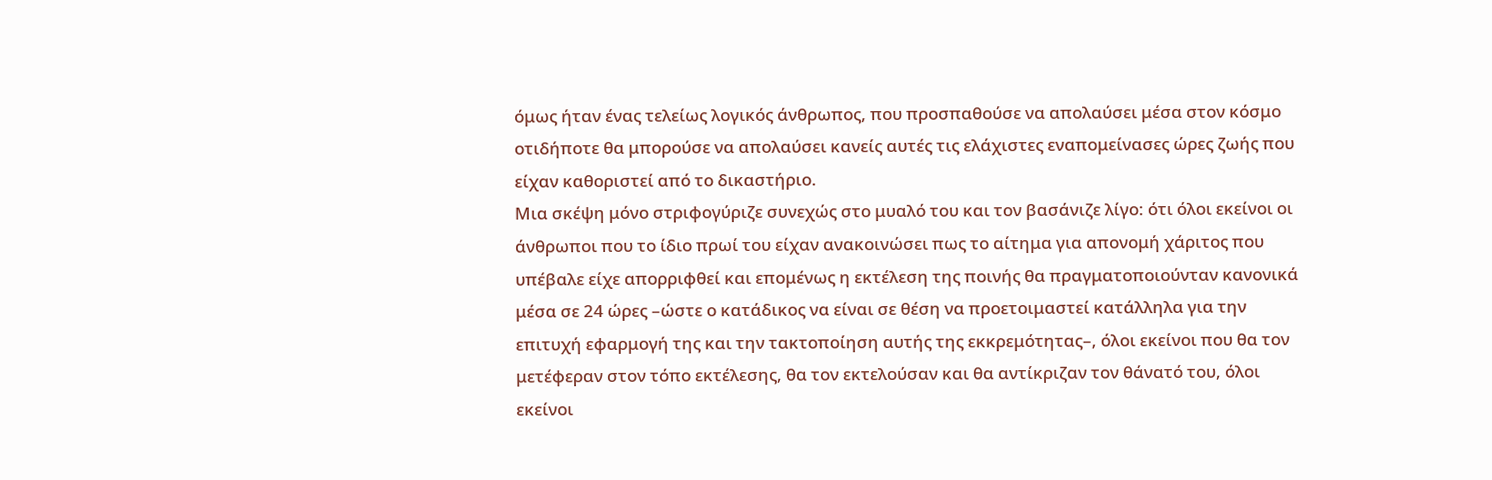όμως ήταν ένας τελείως λογικός άνθρωπος, που προσπαθούσε να απολαύσει μέσα στον κόσμο οτιδήποτε θα μπορούσε να απολαύσει κανείς αυτές τις ελάχιστες εναπομείνασες ώρες ζωής που είχαν καθοριστεί από το δικαστήριο.
Μια σκέψη μόνο στριφογύριζε συνεχώς στο μυαλό του και τον βασάνιζε λίγο: ότι όλοι εκείνοι οι άνθρωποι που το ίδιο πρωί του είχαν ανακοινώσει πως το αίτημα για απονομή χάριτος που υπέβαλε είχε απορριφθεί και επομένως η εκτέλεση της ποινής θα πραγματοποιούνταν κανονικά μέσα σε 24 ώρες –ώστε ο κατάδικος να είναι σε θέση να προετοιμαστεί κατάλληλα για την επιτυχή εφαρμογή της και την τακτοποίηση αυτής της εκκρεμότητας–, όλοι εκείνοι που θα τον μετέφεραν στον τόπο εκτέλεσης, θα τον εκτελούσαν και θα αντίκριζαν τον θάνατό του, όλοι εκείνοι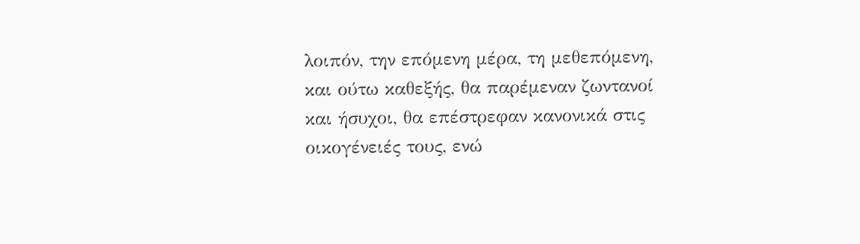λοιπόν, την επόμενη μέρα, τη μεθεπόμενη, και ούτω καθεξής, θα παρέμεναν ζωντανοί και ήσυχοι, θα επέστρεφαν κανονικά στις οικογένειές τους, ενώ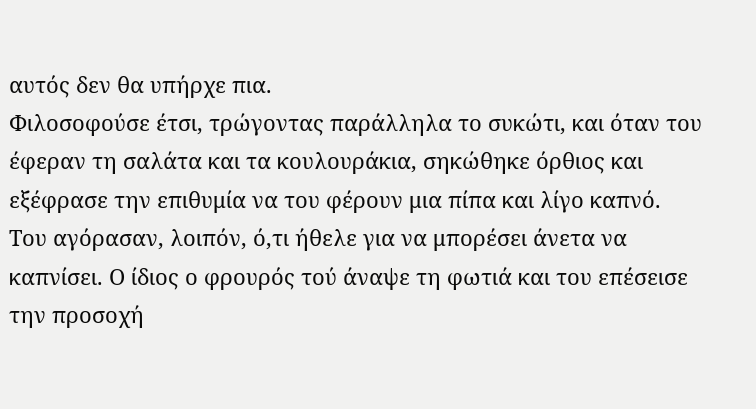αυτός δεν θα υπήρχε πια.
Φιλοσοφούσε έτσι, τρώγοντας παράλληλα το συκώτι, και όταν του έφεραν τη σαλάτα και τα κουλουράκια, σηκώθηκε όρθιος και εξέφρασε την επιθυμία να του φέρουν μια πίπα και λίγο καπνό.
Του αγόρασαν, λοιπόν, ό,τι ήθελε για να μπορέσει άνετα να καπνίσει. Ο ίδιος ο φρουρός τού άναψε τη φωτιά και του επέσεισε την προσοχή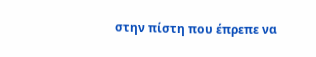στην πίστη που έπρεπε να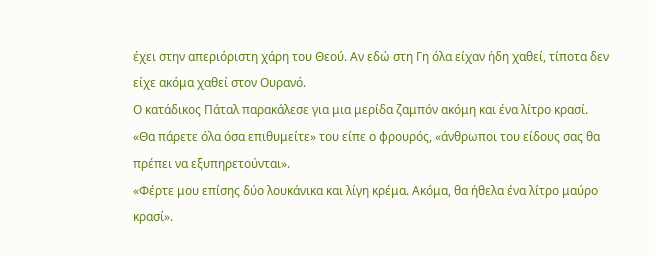έχει στην απεριόριστη χάρη του Θεού. Αν εδώ στη Γη όλα είχαν ήδη χαθεί, τίποτα δεν είχε ακόμα χαθεί στον Ουρανό.
Ο κατάδικος Πάταλ παρακάλεσε για μια μερίδα ζαμπόν ακόμη και ένα λίτρο κρασί.
«Θα πάρετε όλα όσα επιθυμείτε» του είπε ο φρουρός, «άνθρωποι του είδους σας θα πρέπει να εξυπηρετούνται».
«Φέρτε μου επίσης δύο λουκάνικα και λίγη κρέμα. Ακόμα, θα ήθελα ένα λίτρο μαύρο κρασί».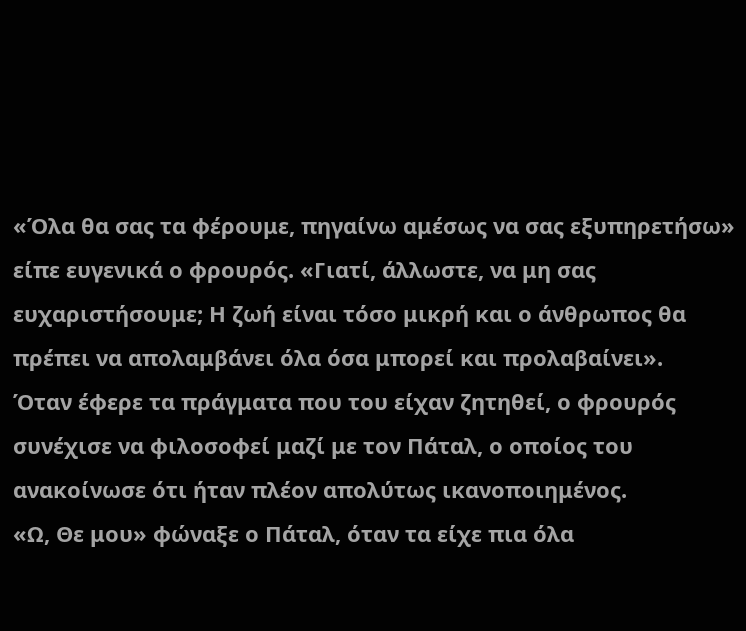«Όλα θα σας τα φέρουμε, πηγαίνω αμέσως να σας εξυπηρετήσω» είπε ευγενικά ο φρουρός. «Γιατί, άλλωστε, να μη σας ευχαριστήσουμε; Η ζωή είναι τόσο μικρή και ο άνθρωπος θα πρέπει να απολαμβάνει όλα όσα μπορεί και προλαβαίνει».
Όταν έφερε τα πράγματα που του είχαν ζητηθεί, ο φρουρός συνέχισε να φιλοσοφεί μαζί με τον Πάταλ, ο οποίος του ανακοίνωσε ότι ήταν πλέον απολύτως ικανοποιημένος.
«Ω, Θε μου» φώναξε ο Πάταλ, όταν τα είχε πια όλα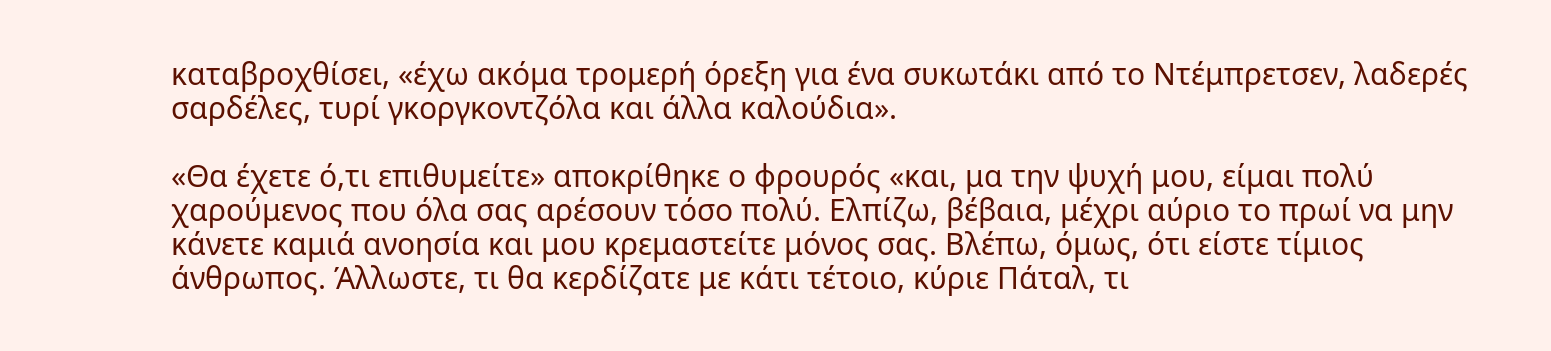καταβροχθίσει, «έχω ακόμα τρομερή όρεξη για ένα συκωτάκι από το Ντέμπρετσεν, λαδερές σαρδέλες, τυρί γκοργκοντζόλα και άλλα καλούδια».

«Θα έχετε ό,τι επιθυμείτε» αποκρίθηκε ο φρουρός «και, μα την ψυχή μου, είμαι πολύ χαρούμενος που όλα σας αρέσουν τόσο πολύ. Ελπίζω, βέβαια, μέχρι αύριο το πρωί να μην κάνετε καμιά ανοησία και μου κρεμαστείτε μόνος σας. Βλέπω, όμως, ότι είστε τίμιος άνθρωπος. Άλλωστε, τι θα κερδίζατε με κάτι τέτοιο, κύριε Πάταλ, τι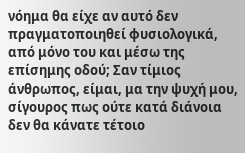νόημα θα είχε αν αυτό δεν πραγματοποιηθεί φυσιολογικά, από μόνο του και μέσω της επίσημης οδού; Σαν τίμιος άνθρωπος, είμαι, μα την ψυχή μου, σίγουρος πως ούτε κατά διάνοια δεν θα κάνατε τέτοιο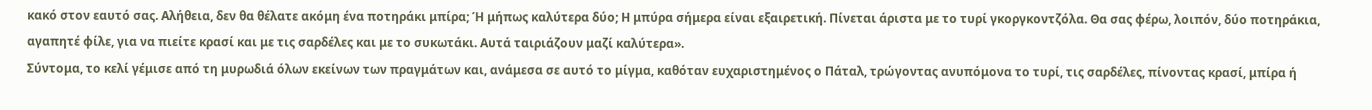κακό στον εαυτό σας. Αλήθεια, δεν θα θέλατε ακόμη ένα ποτηράκι μπίρα; Ή μήπως καλύτερα δύο; Η μπύρα σήμερα είναι εξαιρετική. Πίνεται άριστα με το τυρί γκοργκοντζόλα. Θα σας φέρω, λοιπόν, δύο ποτηράκια, αγαπητέ φίλε, για να πιείτε κρασί και με τις σαρδέλες και με το συκωτάκι. Αυτά ταιριάζουν μαζί καλύτερα».
Σύντομα, το κελί γέμισε από τη μυρωδιά όλων εκείνων των πραγμάτων και, ανάμεσα σε αυτό το μίγμα, καθόταν ευχαριστημένος ο Πάταλ, τρώγοντας ανυπόμονα το τυρί, τις σαρδέλες, πίνοντας κρασί, μπίρα ή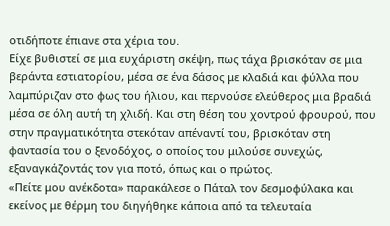οτιδήποτε έπιανε στα χέρια του.
Είχε βυθιστεί σε μια ευχάριστη σκέψη, πως τάχα βρισκόταν σε μια βεράντα εστιατορίου, μέσα σε ένα δάσος με κλαδιά και φύλλα που λαμπύριζαν στο φως του ήλιου, και περνούσε ελεύθερος μια βραδιά μέσα σε όλη αυτή τη χλιδή. Και στη θέση του χοντρού φρουρού, που στην πραγματικότητα στεκόταν απέναντί του, βρισκόταν στη φαντασία του ο ξενοδόχος, ο οποίος του μιλούσε συνεχώς, εξαναγκάζοντάς τον για ποτό, όπως και ο πρώτος.
«Πείτε μου ανέκδοτα» παρακάλεσε ο Πάταλ τον δεσμοφύλακα και εκείνος με θέρμη του διηγήθηκε κάποια από τα τελευταία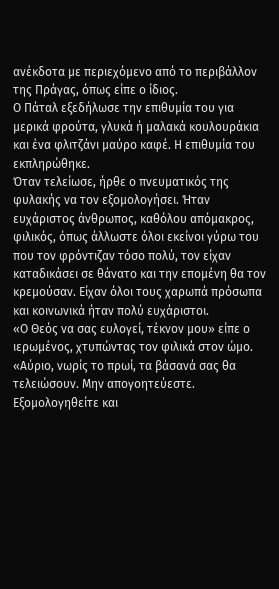ανέκδοτα με περιεχόμενο από το περιβάλλον της Πράγας, όπως είπε ο ίδιος.
Ο Πάταλ εξεδήλωσε την επιθυμία του για μερικά φρούτα, γλυκά ή μαλακά κουλουράκια και ένα φλιτζάνι μαύρο καφέ. Η επιθυμία του εκπληρώθηκε.
Όταν τελείωσε, ήρθε ο πνευματικός της φυλακής να τον εξομολογήσει. Ήταν ευχάριστος άνθρωπος, καθόλου απόμακρος, φιλικός, όπως άλλωστε όλοι εκείνοι γύρω του που τον φρόντιζαν τόσο πολύ, τον είχαν καταδικάσει σε θάνατο και την επομένη θα τον κρεμούσαν. Είχαν όλοι τους χαρωπά πρόσωπα και κοινωνικά ήταν πολύ ευχάριστοι.
«Ο Θεός να σας ευλογεί, τέκνον μου» είπε ο ιερωμένος, χτυπώντας τον φιλικά στον ώμο. «Αύριο, νωρίς το πρωί, τα βάσανά σας θα τελειώσουν. Μην απογοητεύεστε. Εξομολογηθείτε και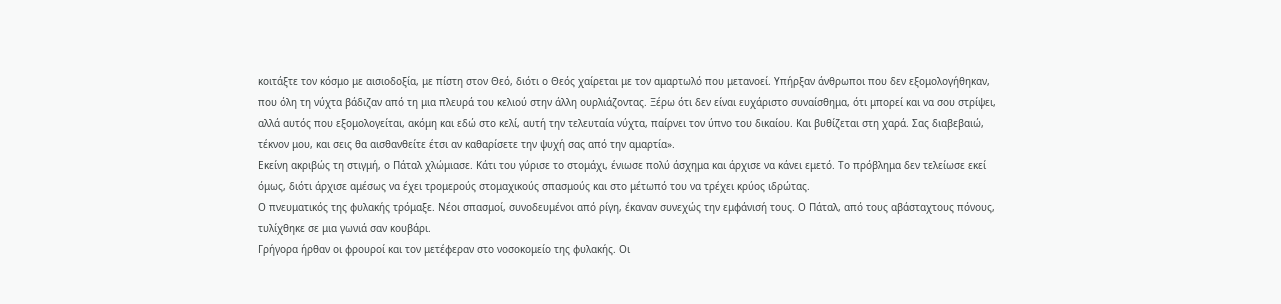κοιτάξτε τον κόσμο με αισιοδοξία, με πίστη στον Θεό, διότι ο Θεός χαίρεται με τον αμαρτωλό που μετανοεί. Υπήρξαν άνθρωποι που δεν εξομολογήθηκαν, που όλη τη νύχτα βάδιζαν από τη μια πλευρά του κελιού στην άλλη ουρλιάζοντας. Ξέρω ότι δεν είναι ευχάριστο συναίσθημα, ότι μπορεί και να σου στρίψει, αλλά αυτός που εξομολογείται, ακόμη και εδώ στο κελί, αυτή την τελευταία νύχτα, παίρνει τον ύπνο του δικαίου. Και βυθίζεται στη χαρά. Σας διαβεβαιώ, τέκνον μου, και σεις θα αισθανθείτε έτσι αν καθαρίσετε την ψυχή σας από την αμαρτία».
Εκείνη ακριβώς τη στιγμή, ο Πάταλ χλώμιασε. Κάτι του γύρισε το στομάχι, ένιωσε πολύ άσχημα και άρχισε να κάνει εμετό. Το πρόβλημα δεν τελείωσε εκεί όμως, διότι άρχισε αμέσως να έχει τρομερούς στομαχικούς σπασμούς και στο μέτωπό του να τρέχει κρύος ιδρώτας.
Ο πνευματικός της φυλακής τρόμαξε. Νέοι σπασμοί, συνοδευμένοι από ρίγη, έκαναν συνεχώς την εμφάνισή τους. Ο Πάταλ, από τους αβάσταχτους πόνους, τυλίχθηκε σε μια γωνιά σαν κουβάρι.
Γρήγορα ήρθαν οι φρουροί και τον μετέφεραν στο νοσοκομείο της φυλακής. Οι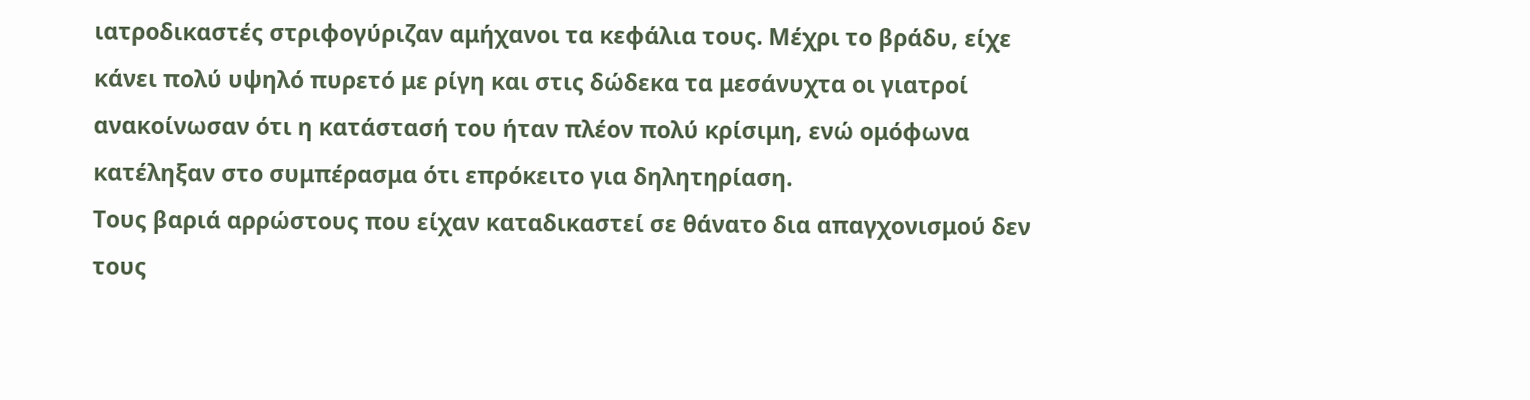ιατροδικαστές στριφογύριζαν αμήχανοι τα κεφάλια τους. Μέχρι το βράδυ, είχε κάνει πολύ υψηλό πυρετό με ρίγη και στις δώδεκα τα μεσάνυχτα οι γιατροί ανακοίνωσαν ότι η κατάστασή του ήταν πλέον πολύ κρίσιμη, ενώ ομόφωνα κατέληξαν στο συμπέρασμα ότι επρόκειτο για δηλητηρίαση.
Τους βαριά αρρώστους που είχαν καταδικαστεί σε θάνατο δια απαγχονισμού δεν τους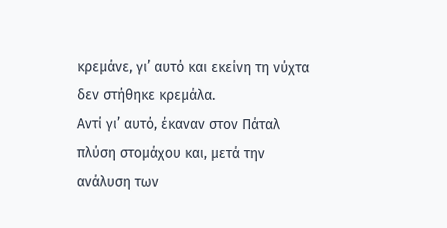κρεμάνε, γι’ αυτό και εκείνη τη νύχτα δεν στήθηκε κρεμάλα.
Αντί γι’ αυτό, έκαναν στον Πάταλ πλύση στομάχου και, μετά την ανάλυση των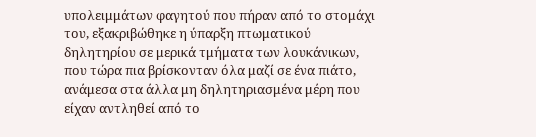υπολειμμάτων φαγητού που πήραν από το στομάχι του, εξακριβώθηκε η ύπαρξη πτωματικού δηλητηρίου σε μερικά τμήματα των λουκάνικων, που τώρα πια βρίσκονταν όλα μαζί σε ένα πιάτο, ανάμεσα στα άλλα μη δηλητηριασμένα μέρη που είχαν αντληθεί από το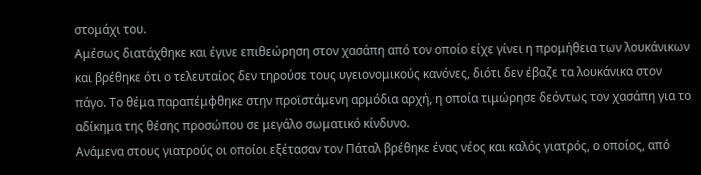στομάχι του.
Αμέσως διατάχθηκε και έγινε επιθεώρηση στον χασάπη από τον οποίο είχε γίνει η προμήθεια των λουκάνικων και βρέθηκε ότι ο τελευταίος δεν τηρούσε τους υγειονομικούς κανόνες, διότι δεν έβαζε τα λουκάνικα στον πάγο. Το θέμα παραπέμφθηκε στην προϊστάμενη αρμόδια αρχή, η οποία τιμώρησε δεόντως τον χασάπη για το αδίκημα της θέσης προσώπου σε μεγάλο σωματικό κίνδυνο.
Ανάμενα στους γιατρούς οι οποίοι εξέτασαν τον Πάταλ βρέθηκε ένας νέος και καλός γιατρός, ο οποίος, από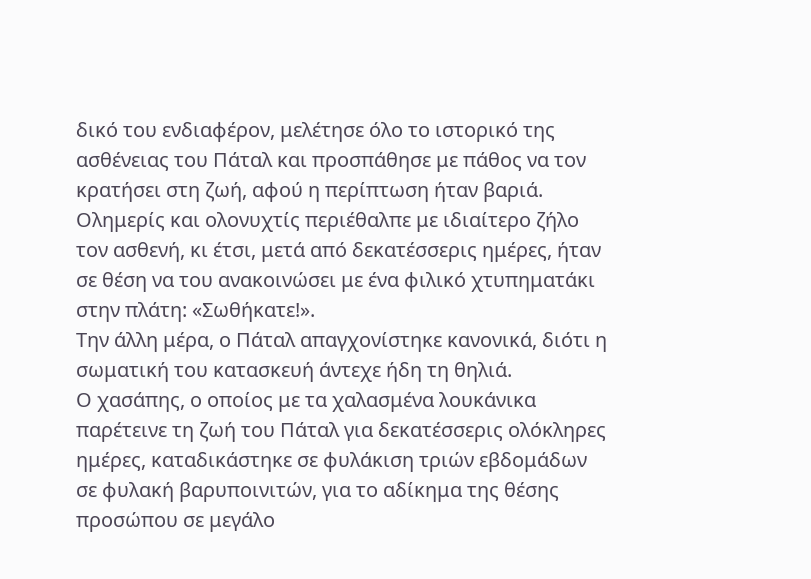δικό του ενδιαφέρον, μελέτησε όλο το ιστορικό της ασθένειας του Πάταλ και προσπάθησε με πάθος να τον κρατήσει στη ζωή, αφού η περίπτωση ήταν βαριά.
Ολημερίς και ολονυχτίς περιέθαλπε με ιδιαίτερο ζήλο τον ασθενή, κι έτσι, μετά από δεκατέσσερις ημέρες, ήταν σε θέση να του ανακοινώσει με ένα φιλικό χτυπηματάκι στην πλάτη: «Σωθήκατε!».
Την άλλη μέρα, ο Πάταλ απαγχονίστηκε κανονικά, διότι η σωματική του κατασκευή άντεχε ήδη τη θηλιά.
Ο χασάπης, ο οποίος με τα χαλασμένα λουκάνικα παρέτεινε τη ζωή του Πάταλ για δεκατέσσερις ολόκληρες ημέρες, καταδικάστηκε σε φυλάκιση τριών εβδομάδων σε φυλακή βαρυποινιτών, για το αδίκημα της θέσης προσώπου σε μεγάλο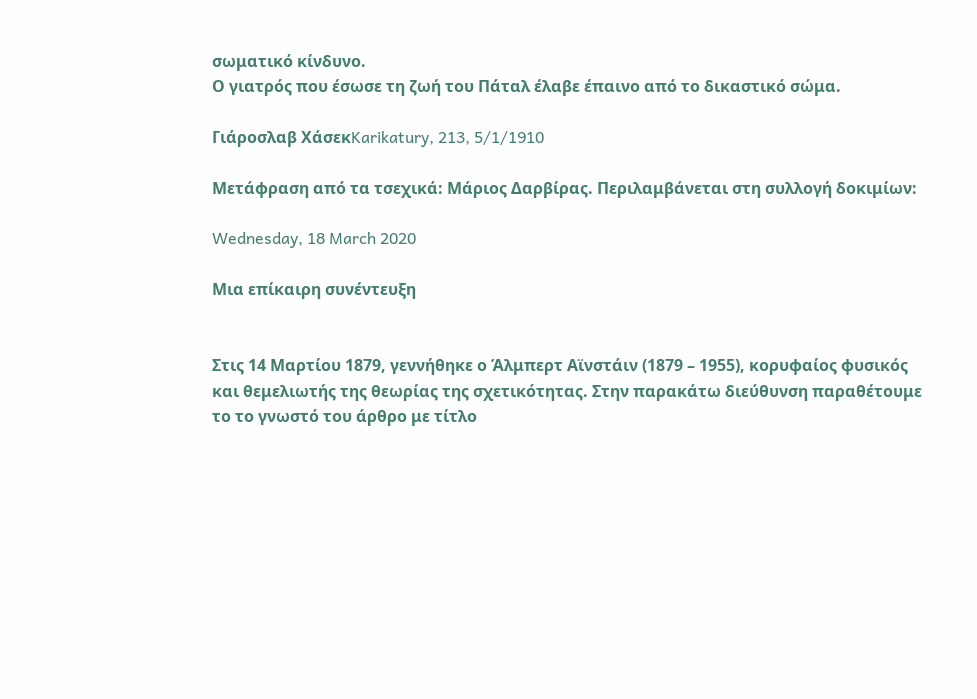σωματικό κίνδυνο.
Ο γιατρός που έσωσε τη ζωή του Πάταλ έλαβε έπαινο από το δικαστικό σώμα.

Γιάροσλαβ ΧάσεκKarikatury, 213, 5/1/1910

Μετάφραση από τα τσεχικά: Μάριος Δαρβίρας. Περιλαμβάνεται στη συλλογή δοκιμίων:

Wednesday, 18 March 2020

Μια επίκαιρη συνέντευξη


Στις 14 Μαρτίου 1879, γεννήθηκε ο Άλμπερτ Αϊνστάιν (1879 – 1955), κορυφαίος φυσικός και θεμελιωτής της θεωρίας της σχετικότητας. Στην παρακάτω διεύθυνση παραθέτουμε το το γνωστό του άρθρο με τίτλο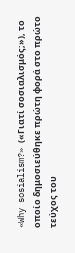«Why sosialism?» («Γιατί σοσιαλισμός;»), το οποίο δημοσιεύθηκε πρώτη φορά στο πρώτο τεύχος του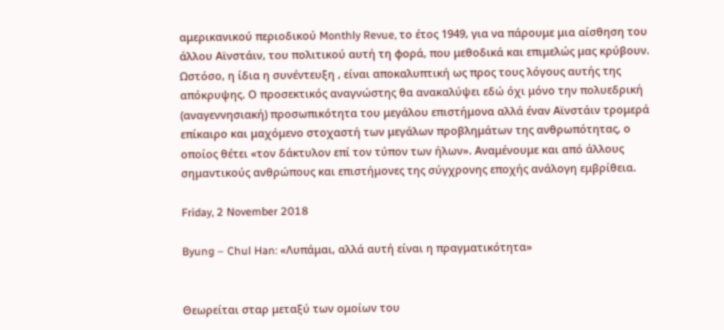αμερικανικού περιοδικού Monthly Revue, το έτος 1949, για να πάρουμε μια αίσθηση του άλλου Αϊνστάιν, του πολιτικού αυτή τη φορά, που μεθοδικά και επιμελώς μας κρύβουν. Ωστόσο, η ίδια η συνέντευξη , είναι αποκαλυπτική ως προς τους λόγους αυτής της απόκρυψης. Ο προσεκτικός αναγνώστης θα ανακαλύψει εδώ όχι μόνο την πολυεδρική (αναγεννησιακή) προσωπικότητα του μεγάλου επιστήμονα αλλά έναν Αϊνστάιν τρομερά επίκαιρο και μαχόμενο στοχαστή των μεγάλων προβλημάτων της ανθρωπότητας, ο οποίος θέτει «τον δάκτυλον επί τον τύπον των ήλων». Αναμένουμε και από άλλους σημαντικούς ανθρώπους και επιστήμονες της σύγχρονης εποχής ανάλογη εμβρίθεια.

Friday, 2 November 2018

Byung – Chul Han: «Λυπάμαι, αλλά αυτή είναι η πραγματικότητα»


Θεωρείται σταρ μεταξύ των ομοίων του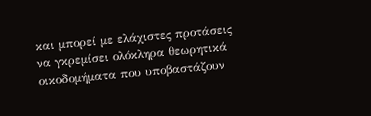και μπορεί με ελάχιστες προτάσεις να γκρεμίσει ολόκληρα θεωρητικά οικοδομήματα που υποβαστάζουν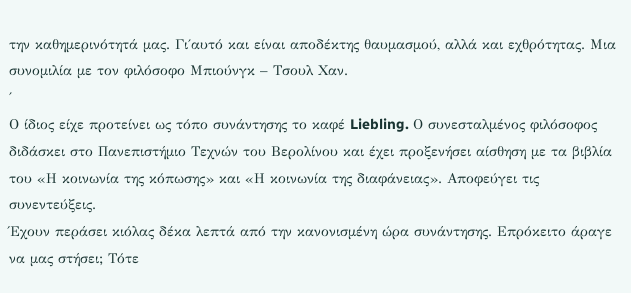την καθημερινότητά μας. Γι΄αυτό και είναι αποδέκτης θαυμασμού, αλλά και εχθρότητας. Μια συνομιλία με τον φιλόσοφο Μπιούνγκ – Τσουλ Χαν.
΄
Ο ίδιος είχε προτείνει ως τόπο συνάντησης το καφέ Liebling. Ο συνεσταλμένος φιλόσοφος διδάσκει στο Πανεπιστήμιο Τεχνών του Βερολίνου και έχει προξενήσει αίσθηση με τα βιβλία του «Η κοινωνία της κόπωσης» και «Η κοινωνία της διαφάνειας». Αποφεύγει τις συνεντεύξεις.
Έχουν περάσει κιόλας δέκα λεπτά από την κανονισμένη ώρα συνάντησης. Επρόκειτο άραγε να μας στήσει; Τότε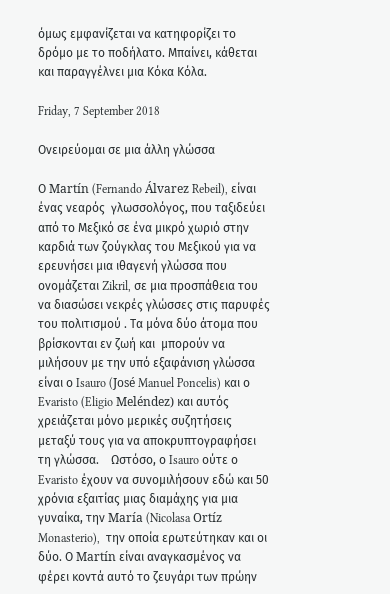όμως εμφανίζεται να κατηφορίζει το δρόμο με το ποδήλατο. Μπαίνει, κάθεται και παραγγέλνει μια Κόκα Κόλα.

Friday, 7 September 2018

Ονειρεύομαι σε μια άλλη γλώσσα

Ο Martín (Fernando Álvarez Rebeil), είναι ένας νεαρός  γλωσσολόγος, που ταξιδεύει από το Μεξικό σε ένα μικρό χωριό στην καρδιά των ζούγκλας του Μεξικού για να ερευνήσει μια ιθαγενή γλώσσα που ονομάζεται Zikril, σε μια προσπάθεια του να διασώσει νεκρές γλώσσες στις παρυφές του πολιτισμού . Τα μόνα δύο άτομα που βρίσκονται εν ζωή και  μπορούν να μιλήσουν με την υπό εξαφάνιση γλώσσα είναι ο Isauro (José Manuel Poncelis) και ο Evaristo (Eligio Meléndez) και αυτός χρειάζεται μόνο μερικές συζητήσεις μεταξύ τους για να αποκρυπτογραφήσει τη γλώσσα.    Ωστόσο, ο Isauro ούτε ο Evaristo έχουν να συνομιλήσουν εδώ και 50 χρόνια εξαιτίας μιας διαμάχης για μια γυναίκα, την María (Nicolasa Ortíz Monasterio),  την οποία ερωτεύτηκαν και οι δύο. Ο Martín είναι αναγκασμένος να  φέρει κοντά αυτό το ζευγάρι των πρώην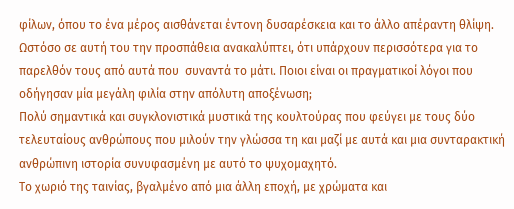φίλων, όπου το ένα μέρος αισθάνεται έντονη δυσαρέσκεια και το άλλο απέραντη θλίψη.  Ωστόσο σε αυτή του την προσπάθεια ανακαλύπτει, ότι υπάρχουν περισσότερα για το παρελθόν τους από αυτά που  συναντά το μάτι. Ποιοι είναι οι πραγματικοί λόγοι που οδήγησαν μία μεγάλη φιλία στην απόλυτη αποξένωση;
Πολύ σημαντικά και συγκλονιστικά μυστικά της κουλτούρας που φεύγει με τους δύο τελευταίους ανθρώπους που μιλούν την γλώσσα τη και μαζί με αυτά και μια συνταρακτική ανθρώπινη ιστορία συνυφασμένη με αυτό το ψυχομαχητό.
Το χωριό της ταινίας, βγαλμένο από μια άλλη εποχή, με χρώματα και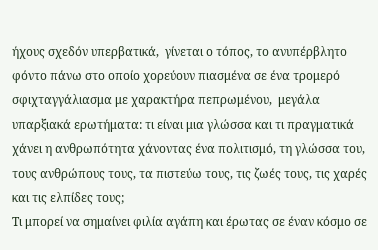ήχους σχεδόν υπερβατικά,  γίνεται ο τόπος, το ανυπέρβλητο φόντο πάνω στο οποίο χορεύουν πιασμένα σε ένα τρομερό σφιχταγγάλιασμα με χαρακτήρα πεπρωμένου,  μεγάλα υπαρξιακά ερωτήματα: τι είναι μια γλώσσα και τι πραγματικά χάνει η ανθρωπότητα χάνοντας ένα πολιτισμό, τη γλώσσα του, τους ανθρώπους τους, τα πιστεύω τους, τις ζωές τους, τις χαρές και τις ελπίδες τους;
Τι μπορεί να σημαίνει φιλία αγάπη και έρωτας σε έναν κόσμο σε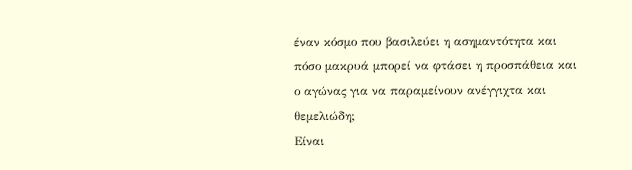έναν κόσμο που βασιλεύει η ασημαντότητα και πόσο μακρυά μπορεί να φτάσει η προσπάθεια και ο αγώνας για να παραμείνουν ανέγγιχτα και θεμελιώδη;
Είναι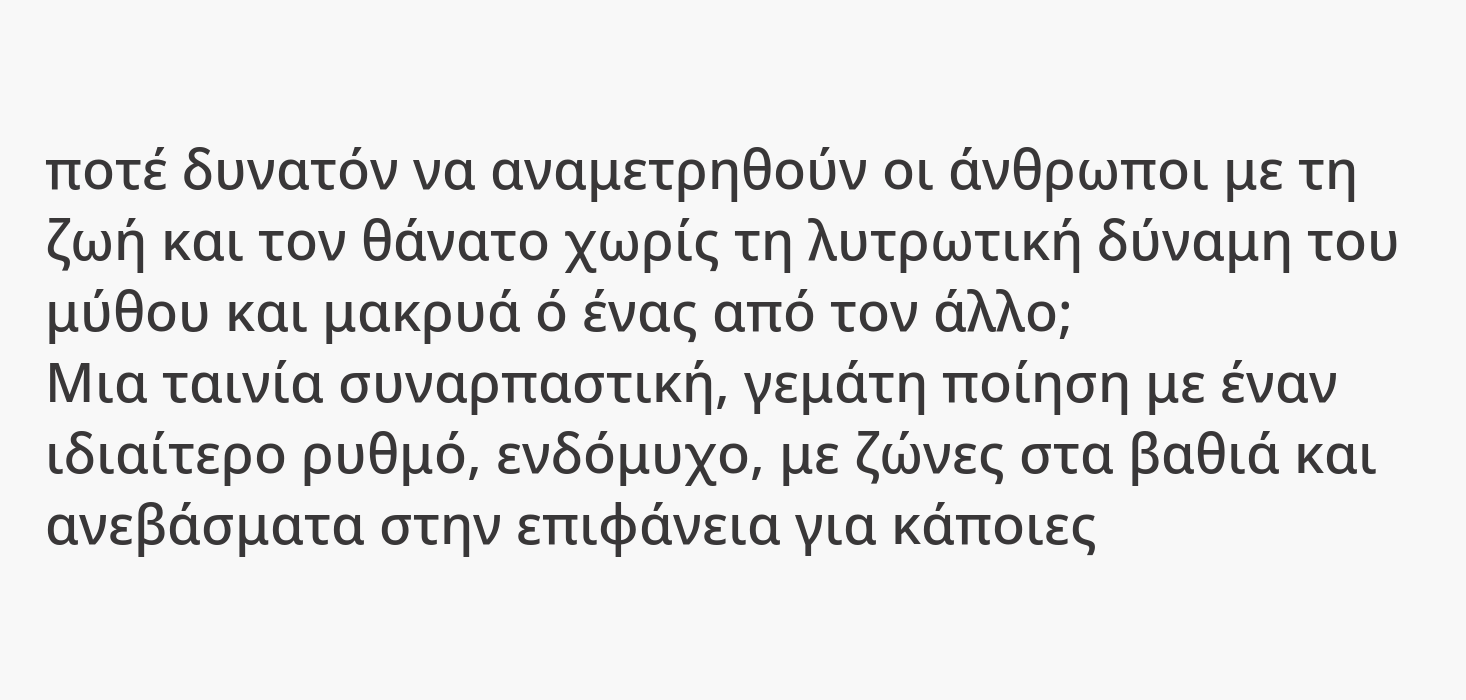ποτέ δυνατόν να αναμετρηθούν οι άνθρωποι με τη ζωή και τον θάνατο χωρίς τη λυτρωτική δύναμη του μύθου και μακρυά ό ένας από τον άλλο;
Μια ταινία συναρπαστική, γεμάτη ποίηση με έναν ιδιαίτερο ρυθμό, ενδόμυχο, με ζώνες στα βαθιά και ανεβάσματα στην επιφάνεια για κάποιες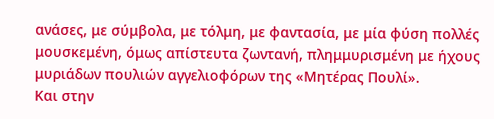ανάσες, με σύμβολα, με τόλμη, με φαντασία, με μία φύση πολλές μουσκεμένη, όμως απίστευτα ζωντανή, πλημμυρισμένη με ήχους μυριάδων πουλιών αγγελιοφόρων της «Μητέρας Πουλί».
Και στην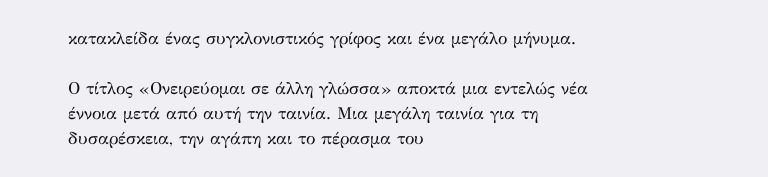κατακλείδα ένας συγκλονιστικός γρίφος και ένα μεγάλο μήνυμα.

Ο τίτλος «Ονειρεύομαι σε άλλη γλώσσα» αποκτά μια εντελώς νέα έννοια μετά από αυτή την ταινία. Μια μεγάλη ταινία για τη δυσαρέσκεια, την αγάπη και το πέρασμα του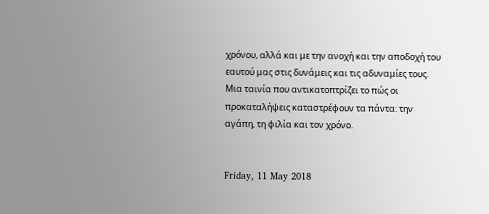χρόνου, αλλά και με την ανοχή και την αποδοχή του εαυτού μας στις δυνάμεις και τις αδυναμίες τους. Μια ταινία που αντικατοπτρίζει το πώς οι προκαταλήψεις καταστρέφουν τα πάντα: την αγάπη, τη φιλία και τον χρόνο.


Friday, 11 May 2018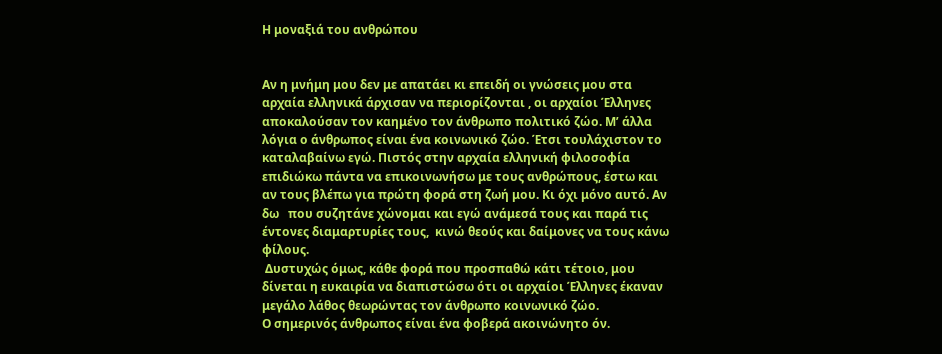Η μοναξιά του ανθρώπου


Αν η μνήμη μου δεν με απατάει κι επειδή οι γνώσεις μου στα αρχαία ελληνικά άρχισαν να περιορίζονται , οι αρχαίοι Έλληνες αποκαλούσαν τον καημένο τον άνθρωπο πολιτικό ζώο. Μ’ άλλα λόγια ο άνθρωπος είναι ένα κοινωνικό ζώο. Έτσι τουλάχιστον το καταλαβαίνω εγώ. Πιστός στην αρχαία ελληνική φιλοσοφία επιδιώκω πάντα να επικοινωνήσω με τους ανθρώπους, έστω και αν τους βλέπω για πρώτη φορά στη ζωή μου. Κι όχι μόνο αυτό. Αν δω   που συζητάνε χώνομαι και εγώ ανάμεσά τους και παρά τις έντονες διαμαρτυρίες τους,  κινώ θεούς και δαίμονες να τους κάνω φίλους.
 Δυστυχώς όμως, κάθε φορά που προσπαθώ κάτι τέτοιο, μου δίνεται η ευκαιρία να διαπιστώσω ότι οι αρχαίοι Έλληνες έκαναν μεγάλο λάθος θεωρώντας τον άνθρωπο κοινωνικό ζώο.
Ο σημερινός άνθρωπος είναι ένα φοβερά ακοινώνητο όν.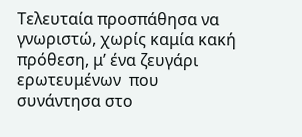Τελευταία προσπάθησα να γνωριστώ, χωρίς καμία κακή πρόθεση, μ’ ένα ζευγάρι ερωτευμένων  που συνάντησα στο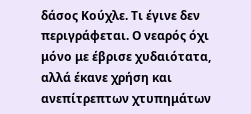δάσος Κούχλε. Τι έγινε δεν περιγράφεται. Ο νεαρός όχι μόνο με έβρισε χυδαιότατα, αλλά έκανε χρήση και ανεπίτρεπτων χτυπημάτων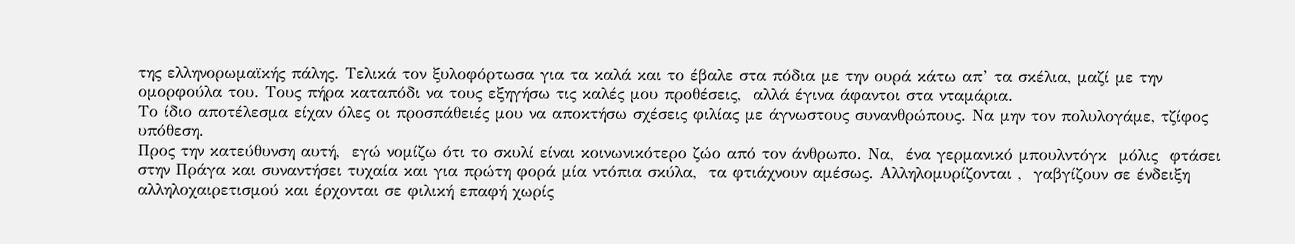της ελληνορωμαϊκής πάλης. Τελικά τον ξυλοφόρτωσα για τα καλά και το έβαλε στα πόδια με την ουρά κάτω απ’ τα σκέλια, μαζί με την ομορφούλα του. Τους πήρα καταπόδι να τους εξηγήσω τις καλές μου προθέσεις,  αλλά έγινα άφαντοι στα νταμάρια.
Το ίδιο αποτέλεσμα είχαν όλες οι προσπάθειές μου να αποκτήσω σχέσεις φιλίας με άγνωστους συνανθρώπους. Να μην τον πολυλογάμε, τζίφος υπόθεση.
Προς την κατεύθυνση αυτή,  εγώ νομίζω ότι το σκυλί είναι κοινωνικότερο ζώο από τον άνθρωπο. Να,  ένα γερμανικό μπουλντόγκ  μόλις  φτάσει στην Πράγα και συναντήσει τυχαία και για πρώτη φορά μία ντόπια σκύλα,  τα φτιάχνουν αμέσως. Αλληλομυρίζονται ,  γαβγίζουν σε ένδειξη αλληλοχαιρετισμού και έρχονται σε φιλική επαφή χωρίς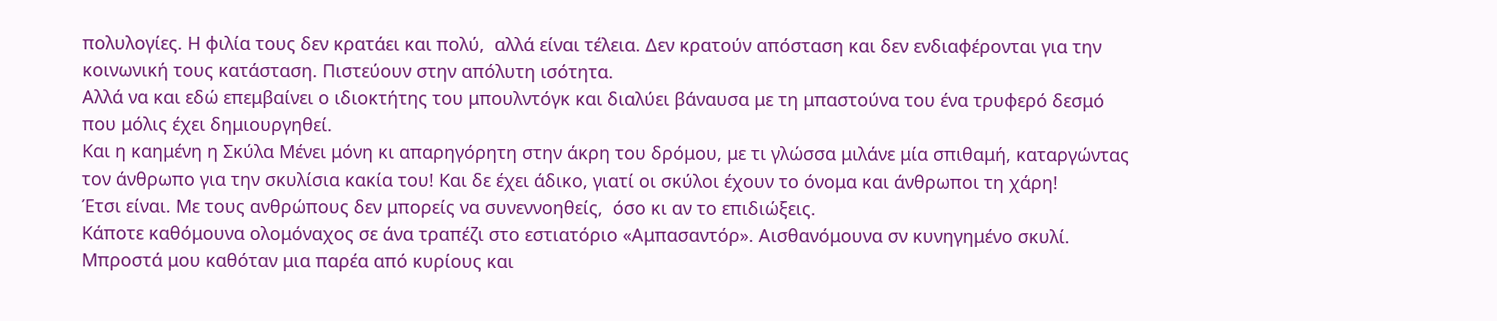πολυλογίες. Η φιλία τους δεν κρατάει και πολύ,  αλλά είναι τέλεια. Δεν κρατούν απόσταση και δεν ενδιαφέρονται για την κοινωνική τους κατάσταση. Πιστεύουν στην απόλυτη ισότητα.
Αλλά να και εδώ επεμβαίνει ο ιδιοκτήτης του μπουλντόγκ και διαλύει βάναυσα με τη μπαστούνα του ένα τρυφερό δεσμό που μόλις έχει δημιουργηθεί.
Και η καημένη η Σκύλα Μένει μόνη κι απαρηγόρητη στην άκρη του δρόμου, με τι γλώσσα μιλάνε μία σπιθαμή, καταργώντας τον άνθρωπο για την σκυλίσια κακία του! Και δε έχει άδικο, γιατί οι σκύλοι έχουν το όνομα και άνθρωποι τη χάρη!
Έτσι είναι. Με τους ανθρώπους δεν μπορείς να συνεννοηθείς,  όσο κι αν το επιδιώξεις.
Κάποτε καθόμουνα ολομόναχος σε άνα τραπέζι στο εστιατόριο «Αμπασαντόρ». Αισθανόμουνα σν κυνηγημένο σκυλί. Μπροστά μου καθόταν μια παρέα από κυρίους και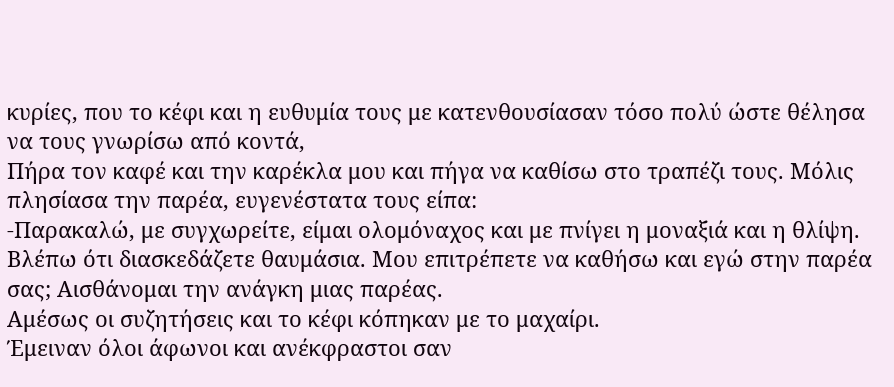κυρίες, που το κέφι και η ευθυμία τους με κατενθουσίασαν τόσο πολύ ώστε θέλησα να τους γνωρίσω από κοντά,
Πήρα τον καφέ και την καρέκλα μου και πήγα να καθίσω στο τραπέζι τους. Μόλις πλησίασα την παρέα, ευγενέστατα τους είπα:
-Παρακαλώ, με συγχωρείτε, είμαι ολομόναχος και με πνίγει η μοναξιά και η θλίψη. Βλέπω ότι διασκεδάζετε θαυμάσια. Μου επιτρέπετε να καθήσω και εγώ στην παρέα σας; Αισθάνομαι την ανάγκη μιας παρέας.
Αμέσως οι συζητήσεις και το κέφι κόπηκαν με το μαχαίρι.
Έμειναν όλοι άφωνοι και ανέκφραστοι σαν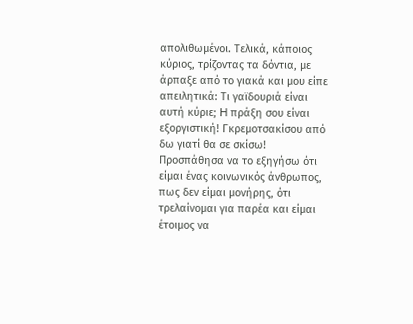απολιθωμένοι. Τελικά, κάποιος κύριος, τρίζοντας τα δόντια, με άρπαξε από το γιακά και μου είπε απειλητικά: Τι γαϊδουριά είναι αυτή κύριε; H πράξη σου είναι εξοργιστική! Γκρεμοτσακίσου από δω γιατί θα σε σκίσω! Προσπάθησα να το εξηγήσω ότι είμαι ένας κοινωνικός άνθρωπος, πως δεν είμαι μονήρης, ότι τρελαίνομαι για παρέα και είμαι έτοιμος να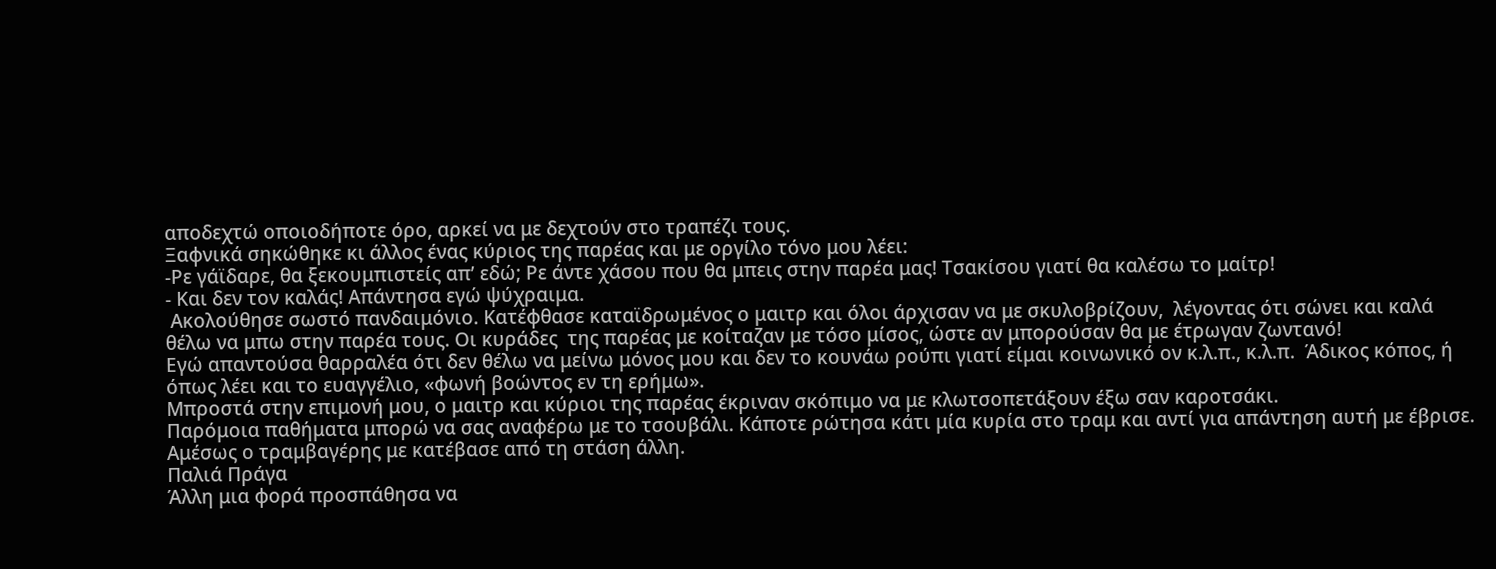αποδεχτώ οποιοδήποτε όρο, αρκεί να με δεχτούν στο τραπέζι τους.
Ξαφνικά σηκώθηκε κι άλλος ένας κύριος της παρέας και με οργίλο τόνο μου λέει:
-Ρε γάϊδαρε, θα ξεκουμπιστείς απ’ εδώ; Ρε άντε χάσου που θα μπεις στην παρέα μας! Τσακίσου γιατί θα καλέσω το μαίτρ!
- Και δεν τον καλάς! Απάντησα εγώ ψύχραιμα.
 Ακολούθησε σωστό πανδαιμόνιο. Κατέφθασε καταϊδρωμένος ο μαιτρ και όλοι άρχισαν να με σκυλοβρίζουν,  λέγοντας ότι σώνει και καλά θέλω να μπω στην παρέα τους. Οι κυράδες  της παρέας με κοίταζαν με τόσο μίσος, ώστε αν μπορούσαν θα με έτρωγαν ζωντανό!
Εγώ απαντούσα θαρραλέα ότι δεν θέλω να μείνω μόνος μου και δεν το κουνάω ρούπι γιατί είμαι κοινωνικό ον κ.λ.π., κ.λ.π.  Άδικος κόπος, ή όπως λέει και το ευαγγέλιο, «φωνή βοώντος εν τη ερήμω».
Μπροστά στην επιμονή μου, ο μαιτρ και κύριοι της παρέας έκριναν σκόπιμο να με κλωτσοπετάξουν έξω σαν καροτσάκι.
Παρόμοια παθήματα μπορώ να σας αναφέρω με το τσουβάλι. Κάποτε ρώτησα κάτι μία κυρία στο τραμ και αντί για απάντηση αυτή με έβρισε. Αμέσως ο τραμβαγέρης με κατέβασε από τη στάση άλλη.
Παλιά Πράγα
Άλλη μια φορά προσπάθησα να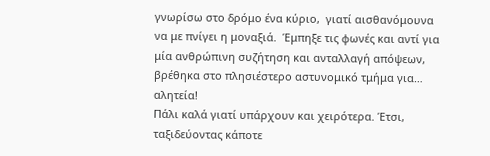γνωρίσω στο δρόμο ένα κύριο,  γιατί αισθανόμουνα να με πνίγει η μοναξιά.  Έμπηξε τις φωνές και αντί για μία ανθρώπινη συζήτηση και ανταλλαγή απόψεων,  βρέθηκα στο πλησιέστερο αστυνομικό τμήμα για… αλητεία!
Πάλι καλά γιατί υπάρχουν και χειρότερα. Έτσι, ταξιδεύοντας κάποτε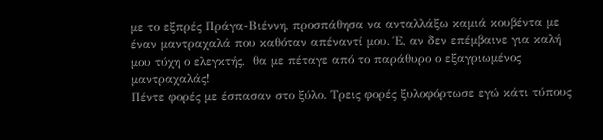με το εξπρές Πράγα-Βιέννη, προσπάθησα να ανταλλάξω καμιά κουβέντα με έναν μαντραχαλά που καθόταν απέναντί μου. Έ, αν δεν επέμβαινε για καλή μου τύχη ο ελεγκτής,  θα με πέταγε από το παράθυρο ο εξαγριωμένος μαντραχαλάς!
Πέντε φορές με έσπασαν στο ξύλο. Τρεις φορές ξυλοφόρτωσε εγώ κάτι τύπους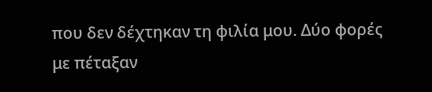που δεν δέχτηκαν τη φιλία μου. Δύο φορές με πέταξαν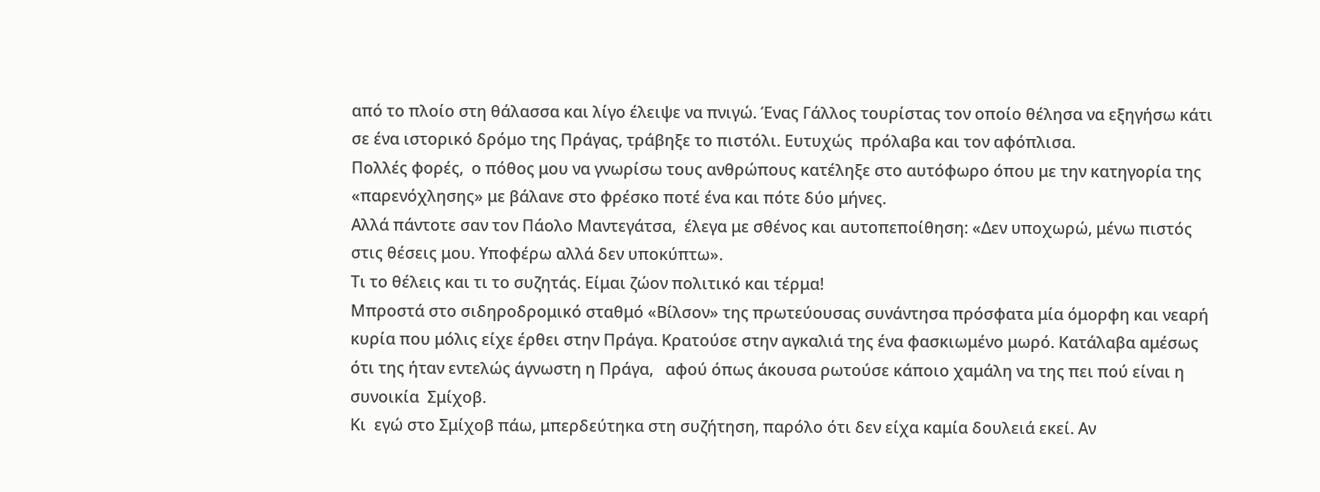από το πλοίο στη θάλασσα και λίγο έλειψε να πνιγώ. Ένας Γάλλος τουρίστας τον οποίο θέλησα να εξηγήσω κάτι σε ένα ιστορικό δρόμο της Πράγας, τράβηξε το πιστόλι. Ευτυχώς  πρόλαβα και τον αφόπλισα.
Πολλές φορές,  ο πόθος μου να γνωρίσω τους ανθρώπους κατέληξε στο αυτόφωρο όπου με την κατηγορία της «παρενόχλησης» με βάλανε στο φρέσκο ποτέ ένα και πότε δύο μήνες.
Αλλά πάντοτε σαν τον Πάολο Μαντεγάτσα,  έλεγα με σθένος και αυτοπεποίθηση: «Δεν υποχωρώ, μένω πιστός στις θέσεις μου. Υποφέρω αλλά δεν υποκύπτω».
Τι το θέλεις και τι το συζητάς. Είμαι ζώον πολιτικό και τέρμα!
Μπροστά στο σιδηροδρομικό σταθμό «Βίλσον» της πρωτεύουσας συνάντησα πρόσφατα μία όμορφη και νεαρή κυρία που μόλις είχε έρθει στην Πράγα. Κρατούσε στην αγκαλιά της ένα φασκιωμένο μωρό. Κατάλαβα αμέσως ότι της ήταν εντελώς άγνωστη η Πράγα,   αφού όπως άκουσα ρωτούσε κάποιο χαμάλη να της πει πού είναι η συνοικία  Σμίχοβ.
Κι  εγώ στο Σμίχοβ πάω, μπερδεύτηκα στη συζήτηση, παρόλο ότι δεν είχα καμία δουλειά εκεί. Αν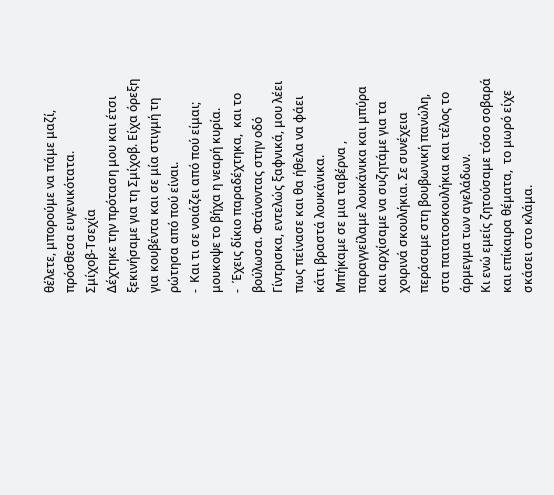θέλετε, μπορούμε να πάμε μαζί,  πρόσθεσα ευγενικότατα.
Σμίχοβ-Τσεχία
Δέχτηκε την πρόταση μου και έτσι ξεκινήσαμε για τη Σμίχοβ. Είχα όρεξη για κουβέντα και σε μία στιγμή τη ρώτησα από πού είναι.
-  Και τι σε νοιάζει από πού είμαι; μουκοψε το βήχα η νεαρή κυρία.
-  Έχεις δίκιο παραδέχτηκα,  και το βούλωσα. Φτάνοντας στην οδό Γίντρισκα, εντελώς ξαφνικά, μου λέει πως πείνασε και θα ήθελα να φάει κάτι βραστά λουκάνικα.
Μπήκαμε σε μια ταβέρνα , παραγγείλαμε λουκάνικα και μπύρα και αρχίσαμε να συζητάμε για τα χοιρινά σκουλήκια. Σε συνέχεια περάσαμε στη βουβωνική πανώλη, στα πατατοσκουλήκια και τέλος το άρμεγμα των αγελάδων.
Κι ενώ εμείς ζητούσαμε τόσο σοβαρά και επίκαιρα θέματα,  το μωρό είχε σκάσει στο κλάμα.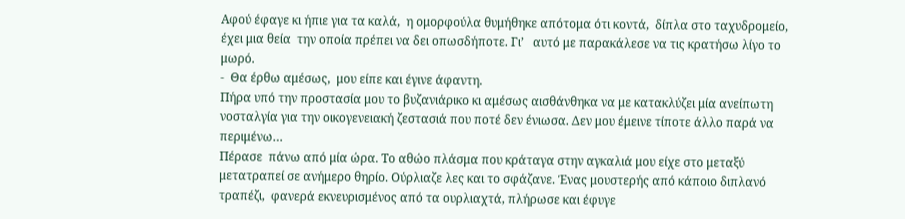Αφού έφαγε κι ήπιε για τα καλά,  η ομορφούλα θυμήθηκε απότομα ότι κοντά,  δίπλα στο ταχυδρομείο, έχει μια θεία  την οποία πρέπει να δει οπωσδήποτε. Γι’   αυτό με παρακάλεσε να τις κρατήσω λίγο το μωρό.
-  Θα έρθω αμέσως,  μου είπε και έγινε άφαντη.
Πήρα υπό την προστασία μου το βυζανιάρικο κι αμέσως αισθάνθηκα να με κατακλύζει μία ανείπωτη νοσταλγία για την οικογενειακή ζεστασιά που ποτέ δεν ένιωσα. Δεν μου έμεινε τίποτε άλλο παρά να περιμένω…
Πέρασε  πάνω από μία ώρα. Το αθώο πλάσμα που κράταγα στην αγκαλιά μου είχε στο μεταξύ μετατραπεί σε ανήμερο θηρίο. Ούρλιαζε λες και το σφάζανε. Ένας μουστερής από κάποιο διπλανό τραπέζι,  φανερά εκνευρισμένος από τα ουρλιαχτά, πλήρωσε και έφυγε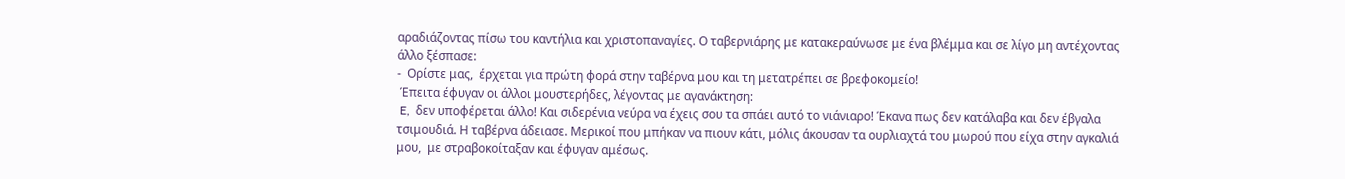αραδιάζοντας πίσω του καντήλια και χριστοπαναγίες. Ο ταβερνιάρης με κατακεραύνωσε με ένα βλέμμα και σε λίγο μη αντέχοντας άλλο ξέσπασε:
-  Ορίστε μας,  έρχεται για πρώτη φορά στην ταβέρνα μου και τη μετατρέπει σε βρεφοκομείο!
 Έπειτα έφυγαν οι άλλοι μουστερήδες, λέγοντας με αγανάκτηση:
 E,  δεν υποφέρεται άλλο! Kαι σιδερένια νεύρα να έχεις σου τα σπάει αυτό το νιάνιαρο! Έκανα πως δεν κατάλαβα και δεν έβγαλα τσιμουδιά. Η ταβέρνα άδειασε. Μερικοί που μπήκαν να πιουν κάτι, μόλις άκουσαν τα ουρλιαχτά του μωρού που είχα στην αγκαλιά μου,  με στραβοκοίταξαν και έφυγαν αμέσως.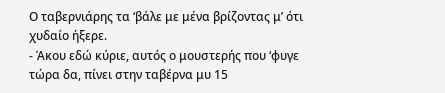Ο ταβερνιάρης τα ‘βάλε με μένα βρίζοντας μ’ ότι χυδαίο ήξερε.
- Άκου εδώ κύριε, αυτός ο μουστερής που ‘φυγε τώρα δα, πίνει στην ταβέρνα μυ 15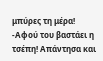μπύρες τη μέρα!
-Αφού του βαστάει η τσέπη! Απάντησα και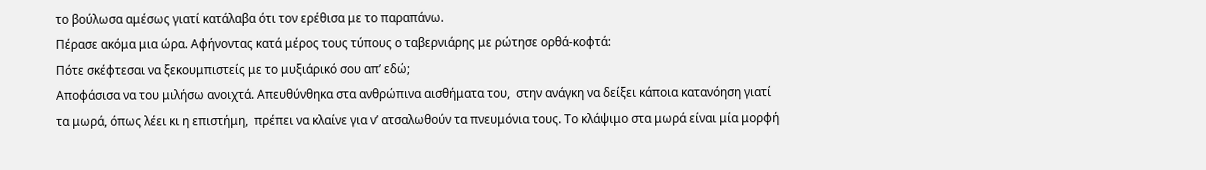το βούλωσα αμέσως γιατί κατάλαβα ότι τον ερέθισα με το παραπάνω.
Πέρασε ακόμα μια ώρα. Αφήνοντας κατά μέρος τους τύπους ο ταβερνιάρης με ρώτησε ορθά-κοφτά:
Πότε σκέφτεσαι να ξεκουμπιστείς με το μυξιάρικό σου απ’ εδώ;
Αποφάσισα να του μιλήσω ανοιχτά. Απευθύνθηκα στα ανθρώπινα αισθήματα του,  στην ανάγκη να δείξει κάποια κατανόηση γιατί τα μωρά, όπως λέει κι η επιστήμη,  πρέπει να κλαίνε για ν’ ατσαλωθούν τα πνευμόνια τους. Το κλάψιμο στα μωρά είναι μία μορφή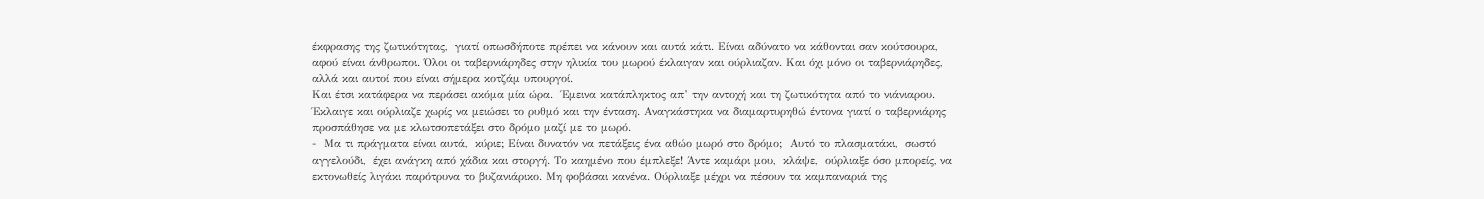έκφρασης της ζωτικότητας,  γιατί οπωσδήποτε πρέπει να κάνουν και αυτά κάτι. Είναι αδύνατο να κάθονται σαν κούτσουρα,  αφού είναι άνθρωποι. Όλοι οι ταβερνιάρηδες στην ηλικία του μωρού έκλαιγαν και ούρλιαζαν. Και όχι μόνο οι ταβερνιάρηδες,  αλλά και αυτοί που είναι σήμερα κοτζάμ υπουργοί.
Και έτσι κατάφερα να περάσει ακόμα μία ώρα.  Έμεινα κατάπληκτος απ’ την αντοχή και τη ζωτικότητα από το νιάνιαρου. Έκλαιγε και ούρλιαζε χωρίς να μειώσει το ρυθμό και την ένταση. Αναγκάστηκα να διαμαρτυρηθώ έντονα γιατί ο ταβερνιάρης προσπάθησε να με κλωτσοπετάξει στο δρόμο μαζί με το μωρό.
-  Μα τι πράγματα είναι αυτά,  κύριε; Eίναι δυνατόν να πετάξεις ένα αθώο μωρό στο δρόμο;  Aυτό το πλασματάκι,  σωστό αγγελούδι,  έχει ανάγκη από χάδια και στοργή. Το καημένο που έμπλεξε! Άντε καμάρι μου,  κλάψε,  ούρλιαξε όσο μπορείς, να εκτονωθείς λιγάκι παρότρυνα το βυζανιάρικο. Μη φοβάσαι κανένα. Ούρλιαξε μέχρι να πέσουν τα καμπαναριά της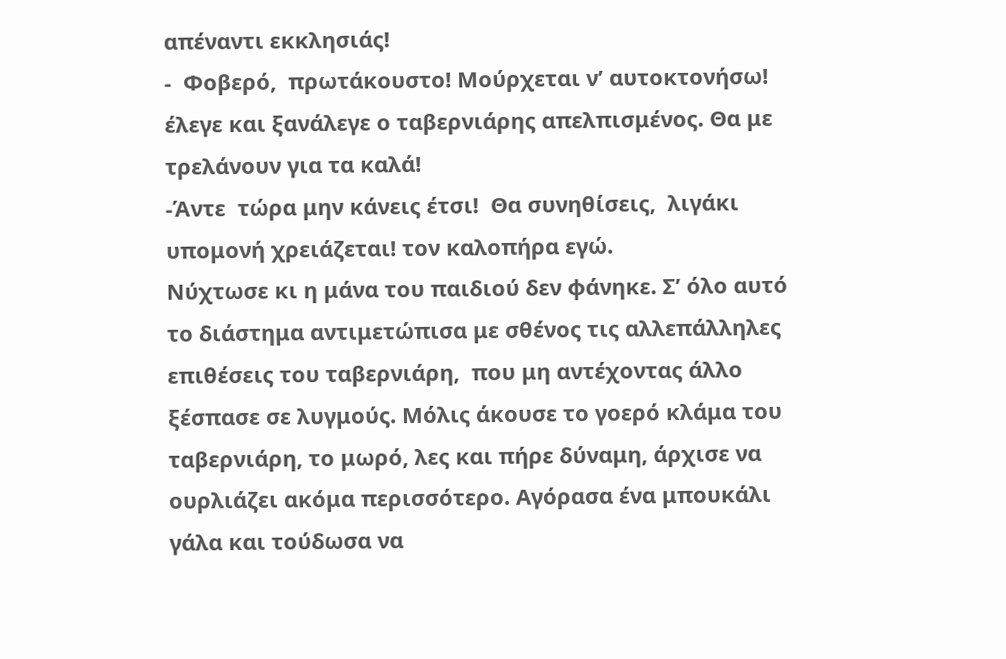απέναντι εκκλησιάς!
-  Φοβερό,  πρωτάκουστο! Μούρχεται ν’ αυτοκτονήσω!  έλεγε και ξανάλεγε ο ταβερνιάρης απελπισμένος. Θα με τρελάνουν για τα καλά!
-Άντε  τώρα μην κάνεις έτσι!  Θα συνηθίσεις,  λιγάκι υπομονή χρειάζεται! τον καλοπήρα εγώ.
Νύχτωσε κι η μάνα του παιδιού δεν φάνηκε. Σ’ όλο αυτό το διάστημα αντιμετώπισα με σθένος τις αλλεπάλληλες επιθέσεις του ταβερνιάρη,  που μη αντέχοντας άλλο ξέσπασε σε λυγμούς. Μόλις άκουσε το γοερό κλάμα του ταβερνιάρη, το μωρό, λες και πήρε δύναμη, άρχισε να ουρλιάζει ακόμα περισσότερο. Αγόρασα ένα μπουκάλι γάλα και τούδωσα να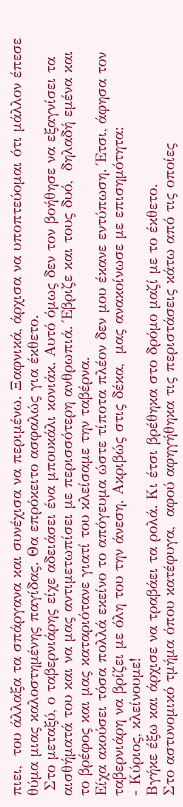πιει,  του άλλαξα τα σπάργανα και συνέχισα να περιμένω. Ξαφνικά, άρχισα να υποπτεύομαι ότι μάλλον έπεσε θύμα μιας καλοστημένης παγίδας. Θα επρόκειτο ασφαλώς για έκθετο.
 Στο μεταξύ, ο ταβερνιάρης είχε αδειάσει ένα μπουκάλι κονιάκ. Αυτό όμως δεν τον βοήθησε να εξαγνίσει τα αισθήματά του και να μας αντιμετωπίσει με περισσότερη ανθρωπιά. Έβριζε και τους δυό,  δηλαδή εμένα και το βρέφος και μας καταριότανε γιατί του κλείσαμε την ταβέρνα.
Είχα ακούσει τόσα πολλά εκείνο το απόγευμα ώστε τίποτα πλέον δεν μου έκανε εντύπωση. Έτσι, άφησα τον ταβερνιάρη να βρίζει με όλη του την άνεση. Ακριβώς στις δέκα,  μας ανακοίνωσε με επισημότητα:
- Κύριος, κλείνουμε!
Βγήκε έξω και άρχισε να τραβάει τα ρολά. Κι έτσι βρέθηκα στο δρόμο μαζί με το έκθετο.
Στο αστυνομικό τμήμα όπου κατέφυγα,  αφού αφηγήθηκα τις περιστάσεις κάτω από τις οποίες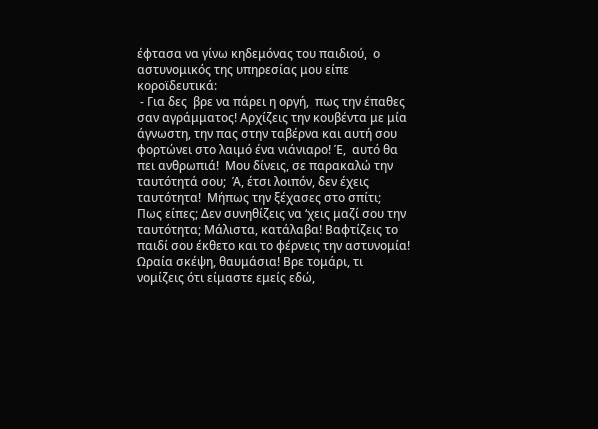έφτασα να γίνω κηδεμόνας του παιδιού,  ο αστυνομικός της υπηρεσίας μου είπε κοροϊδευτικά:
 - Για δες  βρε να πάρει η οργή,  πως την έπαθες σαν αγράμματος! Αρχίζεις την κουβέντα με μία άγνωστη, την πας στην ταβέρνα και αυτή σου φορτώνει στο λαιμό ένα νιάνιαρο! Έ,  αυτό θα πει ανθρωπιά!  Μου δίνεις, σε παρακαλώ την ταυτότητά σου;  Ά, έτσι λοιπόν, δεν έχεις ταυτότητα!  Μήπως την ξέχασες στο σπίτι;  Πως είπες; Δεν συνηθίζεις να ‘χεις μαζί σου την ταυτότητα; Μάλιστα, κατάλαβα! Bαφτίζεις το παιδί σου έκθετο και το φέρνεις την αστυνομία! Ωραία σκέψη, θαυμάσια! Βρε τομάρι, τι νομίζεις ότι είμαστε εμείς εδώ,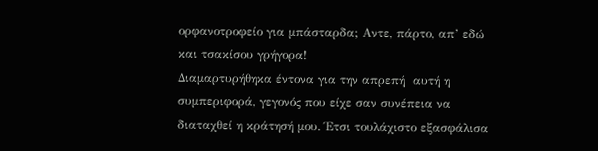ορφανοτροφείο για μπάσταρδα; Aντε, πάρτο, απ’ εδώ και τσακίσου γρήγορα!
Διαμαρτυρήθηκα έντονα για την απρεπή  αυτή η συμπεριφορά, γεγονός που είχε σαν συνέπεια να διαταχθεί η κράτησή μου. Έτσι τουλάχιστο εξασφάλισα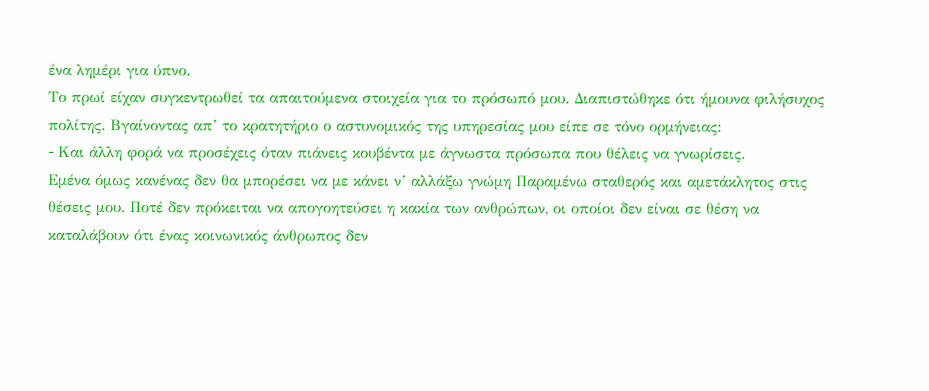ένα λημέρι για ύπνο.
Το πρωί είχαν συγκεντρωθεί τα απαιτούμενα στοιχεία για το πρόσωπό μου. Διαπιστώθηκε ότι ήμουνα φιλήσυχος πολίτης. Βγαίνοντας απ’ το κρατητήριο ο αστυνομικός της υπηρεσίας μου είπε σε τόνο ορμήνειας:
- Kαι άλλη φορά να προσέχεις όταν πιάνεις κουβέντα με άγνωστα πρόσωπα που θέλεις να γνωρίσεις.
Εμένα όμως κανένας δεν θα μπορέσει να με κάνει ν’ αλλάξω γνώμη Παραμένω σταθερός και αμετάκλητος στις θέσεις μου. Ποτέ δεν πρόκειται να απογοητεύσει η κακία των ανθρώπων, οι οποίοι δεν είναι σε θέση να καταλάβουν ότι ένας κοινωνικός άνθρωπος δεν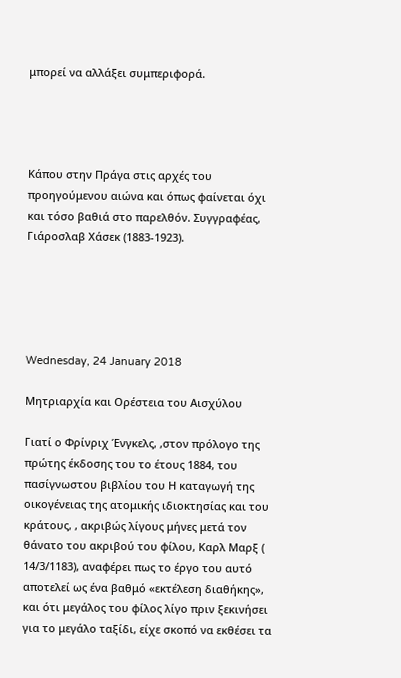μπορεί να αλλάξει συμπεριφορά.




Κάπου στην Πράγα στις αρχές του προηγούμενου αιώνα και όπως φαίνεται όχι και τόσο βαθιά στο παρελθόν. Συγγραφέας, Γιάροσλαβ Χάσεκ (1883-1923).





Wednesday, 24 January 2018

Μητριαρχία και Ορέστεια του Αισχύλου

Γιατί ο Φρίνριχ Ένγκελς, ,στον πρόλογο της πρώτης έκδοσης του το έτους 1884, του πασίγνωστου βιβλίου του Η καταγωγή της οικογένειας της ατομικής ιδιοκτησίας και του κράτους, , ακριβώς λίγους μήνες μετά τον θάνατο του ακριβού του φίλου, Καρλ Μαρξ ( 14/3/1183), αναφέρει πως το έργο του αυτό αποτελεί ως ένα βαθμό «εκτέλεση διαθήκης», και ότι μεγάλος του φίλος λίγο πριν ξεκινήσει για το μεγάλο ταξίδι, είχε σκοπό να εκθέσει τα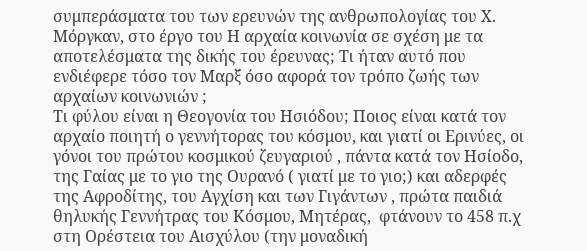συμπεράσματα του των ερευνών της ανθρωπολογίας του Χ. Μόργκαν, στο έργο του Η αρχαία κοινωνία σε σχέση με τα αποτελέσματα της δικής του έρευνας; Τι ήταν αυτό που ενδιέφερε τόσο τον Μαρξ όσο αφορά τον τρόπο ζωής των αρχαίων κοινωνιών ;
Τι φύλου είναι η Θεογονία του Ησιόδου; Ποιος είναι κατά τον αρχαίο ποιητή ο γεννήτορας του κόσμου, και γιατί οι Ερινύες, οι γόνοι του πρώτου κοσμικού ζευγαριού , πάντα κατά τον Ησίοδο, της Γαίας με το γιο της Ουρανό ( γιατί με το γιο;) και αδερφές της Αφροδίτης, του Αγχίση και των Γιγάντων , πρώτα παιδιά θηλυκής Γεννήτρας του Κόσμου, Μητέρας,  φτάνουν το 458 π.χ στη Ορέστεια του Αισχύλου (την μοναδική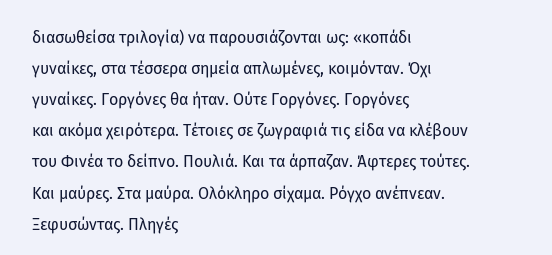διασωθείσα τριλογία) να παρουσιάζονται ως: «κοπάδι γυναίκες, στα τέσσερα σημεία απλωμένες, κοιμόνταν. Όχι γυναίκες. Γοργόνες θα ήταν. Ούτε Γοργόνες. Γοργόνες
και ακόμα χειρότερα. Τέτοιες σε ζωγραφιά τις είδα να κλέβουν του Φινέα το δείπνο. Πουλιά. Και τα άρπαζαν. Άφτερες τούτες. Και μαύρες. Στα μαύρα. Ολόκληρο σίχαμα. Ρόγχο ανέπνεαν. Ξεφυσώντας. Πληγές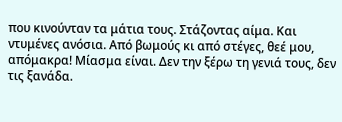που κινούνταν τα μάτια τους. Στάζοντας αίμα. Και ντυμένες ανόσια. Από βωμούς κι από στέγες, θεέ μου, απόμακρα! Μίασμα είναι. Δεν την ξέρω τη γενιά τους, δεν τις ξανάδα.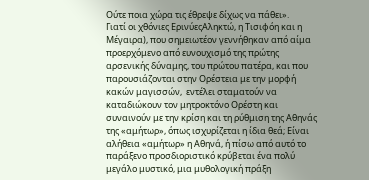Ούτε ποια χώρα τις έθρεψε δίχως να πάθει».
Γιατί οι χθόνιες ΕρινύεςΑληκτώ, η Τισιφόη και η Μέγαιρα), που σημειωτέον γεννήθηκαν από αίμα προερχόμενο από ευνουχισμό της πρώτης αρσενικής δύναμης, του πρώτου πατέρα, και που παρουσιάζονται στην Ορέστεια με την μορφή κακών μαγισσών,  εντέλει σταματούν να καταδιώκουν τον μητροκτόνο Ορέστη και συναινούν με την κρίση και τη ρύθμιση της Αθηνάς της «αμήτωρ», όπως ισχυρίζεται η ίδια θεά; Είναι αλήθεια «αμήτωρ» η Αθηνά, ή πίσω από αυτό το παράξενο προσδιοριστικό κρύβεται ένα πολύ μεγάλο μυστικό, μια μυθολογική πράξη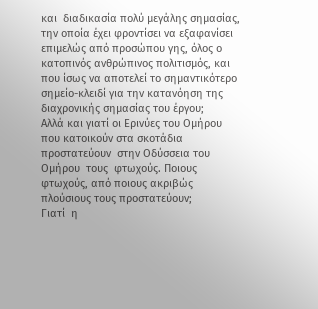και  διαδικασία πολύ μεγάλης σημασίας, την οποία έχει φροντίσει να εξαφανίσει επιμελώς από προσώπου γης, όλος ο κατοπινός ανθρώπινος πολιτισμός, και που ίσως να αποτελεί το σημαντικότερο σημείο-κλειδί για την κατανόηση της διαχρονικής σημασίας του έργου;
Αλλά και γιατί οι Ερινύες του Ομήρου που κατοικούν στα σκοτάδια προστατεύουν  στην Οδύσσεια του Ομήρου  τους  φτωχούς. Ποιους φτωχούς, από ποιους ακριβώς πλούσιους τους προστατεύουν;
Γιατί  η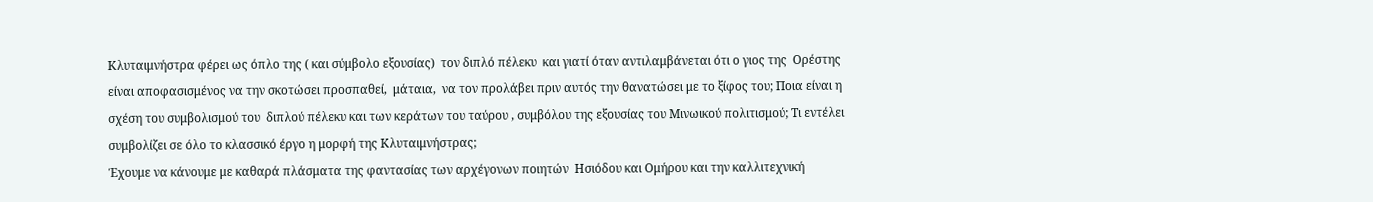Κλυταιμνήστρα φέρει ως όπλο της ( και σύμβολο εξουσίας)  τον διπλό πέλεκυ  και γιατί όταν αντιλαμβάνεται ότι ο γιος της  Ορέστης  είναι αποφασισμένος να την σκοτώσει προσπαθεί,  μάταια,  να τον προλάβει πριν αυτός την θανατώσει με το ξίφος του; Ποια είναι η σχέση του συμβολισμού του  διπλού πέλεκυ και των κεράτων του ταύρου , συμβόλου της εξουσίας του Μινωικού πολιτισμού; Τι εντέλει συμβολίζει σε όλο το κλασσικό έργο η μορφή της Κλυταιμνήστρας;
Έχουμε να κάνουμε με καθαρά πλάσματα της φαντασίας των αρχέγονων ποιητών  Ησιόδου και Ομήρου και την καλλιτεχνική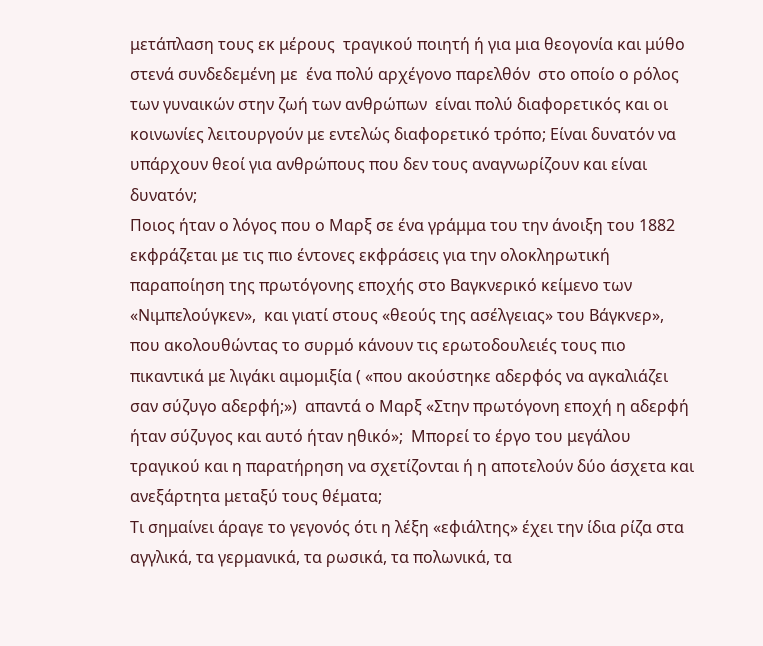μετάπλαση τους εκ μέρους  τραγικού ποιητή ή για μια θεογονία και μύθο  στενά συνδεδεμένη με  ένα πολύ αρχέγονο παρελθόν  στο οποίο ο ρόλος των γυναικών στην ζωή των ανθρώπων  είναι πολύ διαφορετικός και οι κοινωνίες λειτουργούν με εντελώς διαφορετικό τρόπο; Είναι δυνατόν να υπάρχουν θεοί για ανθρώπους που δεν τους αναγνωρίζουν και είναι δυνατόν;
Ποιος ήταν ο λόγος που ο Μαρξ σε ένα γράμμα του την άνοιξη του 1882 εκφράζεται με τις πιο έντονες εκφράσεις για την ολοκληρωτική παραποίηση της πρωτόγονης εποχής στο Bαγκνερικό κείμενο των «Νιμπελούγκεν»,  και γιατί στους «θεούς της ασέλγειας» του Βάγκνερ», που ακολουθώντας το συρμό κάνουν τις ερωτοδουλειές τους πιο πικαντικά με λιγάκι αιμομιξία ( «που ακούστηκε αδερφός να αγκαλιάζει σαν σύζυγο αδερφή;»)  απαντά ο Μαρξ «Στην πρωτόγονη εποχή η αδερφή ήταν σύζυγος και αυτό ήταν ηθικό»;  Μπορεί το έργο του μεγάλου τραγικού και η παρατήρηση να σχετίζονται ή η αποτελούν δύο άσχετα και ανεξάρτητα μεταξύ τους θέματα;
Τι σημαίνει άραγε το γεγονός ότι η λέξη «εφιάλτης» έχει την ίδια ρίζα στα αγγλικά, τα γερμανικά, τα ρωσικά, τα πολωνικά, τα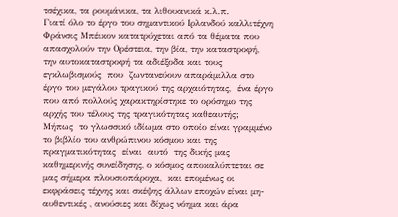τσέχικα, τα ρουμάνικα, τα λιθουανικά κ.λ.π.
Γιατί όλο το έργο του σημαντικού Ιρλανδού καλλιτέχνη Φράνσις Μπέικον κατατρύχεται από τα θέματα που απασχολούν την Ορέστεια, την βία, την καταστροφή, την αυτοκαταστροφή τα αδιέξοδα και τους εγκλωβισμούς  που  ζωντανεύουν απαράμιλλα στο έργο του μεγάλου τραγικού της αρχαιότητας,  ένα έργο που από πολλούς χαρακτηρίστηκε το ορόσημο της αρχής του τέλους της τραγικότητας καθεαυτής;
Μήπως  το γλωσσικό ιδίωμα στο οποίο είναι γραμμένο το βιβλίο του ανθρώπινου κόσμου και της πραγματικότητας  είναι  αυτό  της δικής μας καθημερινής συνείδησης, ο κόσμος αποκαλύπτεται σε μας σήμερα πλουσιοπάροχα,  και επομένως οι εκφράσεις τέχνης και σκέψης άλλων εποχών είναι μη-αυθεντικές , ανούσιες και δίχως νόημα και άρα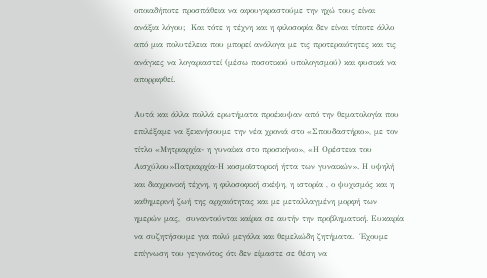οποιαδήποτε προσπάθεια να αφουγκραστούμε την ηχώ τους είναι  ανάξια λόγου;  Και τότε η τέχνη και η φιλοσοφία δεν είναι τίποτε άλλο από μια πολυτέλεια που μπορεί ανάλογα με τις προτεραιότητες και τις ανάγκες να λογαριαστεί (μέσω ποσοτικού υπολογισμού) και φυσικά να απορριφθεί.

Αυτά και άλλα πολλά ερωτήματα προέκυψαν από την θεματολογία που επιλέξαμε να ξεκινήσουμε την νέα χρονιά στο «Σπουδαστήριο», με τον τίτλο «Μητριαρχία- η γυναίκα στο προσκήνιο», «Η Ορέστεια του Αισχύλου»Πατριαρχία-Η κοσμοϊστορική ήττα των γυναικών». Η υψηλή και διαχρονική τέχνη, η φιλοσοφική σκέψη, η ιστορία , ο ψυχισμός και η καθημερινή ζωή της αρχαιότητας και με μεταλλαγμένη μορφή των ημερών μας,  συναντούνται καίρια σε αυτήν την προβληματική. Eυκαιρία να συζητήσουμε για πολύ μεγάλα και θεμελιώδη ζητήματα.  Έχουμε επίγνωση του γεγονότος ότι δεν είμαστε σε θέση να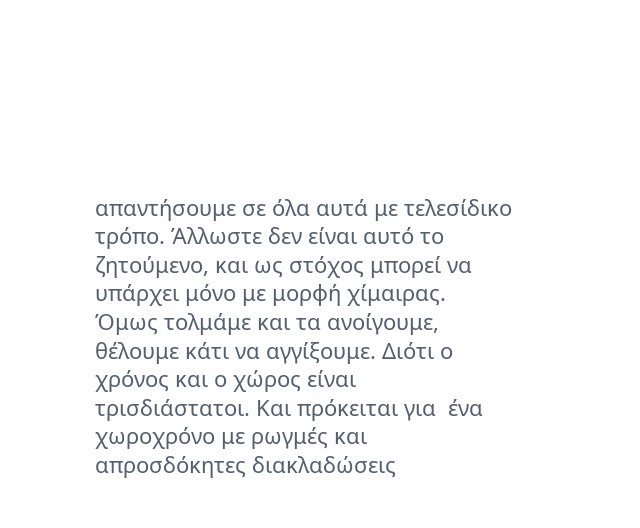απαντήσουμε σε όλα αυτά με τελεσίδικο τρόπο. Άλλωστε δεν είναι αυτό το ζητούμενο, και ως στόχος μπορεί να υπάρχει μόνο με μορφή χίμαιρας.  Όμως τολμάμε και τα ανοίγουμε, θέλουμε κάτι να αγγίξουμε. Διότι ο χρόνος και ο χώρος είναι τρισδιάστατοι. Και πρόκειται για  ένα χωροχρόνο με ρωγμές και απροσδόκητες διακλαδώσεις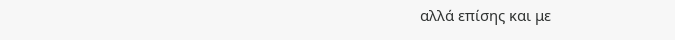αλλά επίσης και με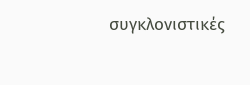συγκλονιστικές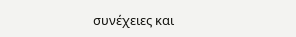συνέχειες και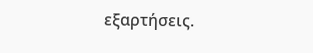εξαρτήσεις.